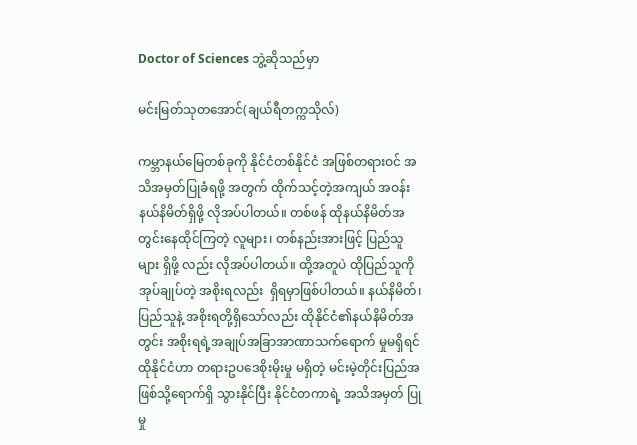Doctor of Sciences ဘွဲ့ဆိုသည်မှာ

မင်းမြတ်သုတအောင်(ချယ်ရီတက္ကသိုလ်)

ကမ္ဘာနယ်မြေတစ်ခုကို နိုင်ငံတစ်နိုင်ငံ အဖြစ်တရားဝင် အသိအမှတ်ပြုခံရဖို့ အတွက် ထိုက်သင့်တဲ့အကျယ် အဝန်း နယ်နိမိတ်ရှိဖို့ လိုအပ်ပါတယ်။ တစ်ဖန် ထိုနယ်နိမိတ်အတွင်းနေထိုင်ကြတဲ့ လူများ၊ တစ်နည်းအားဖြင့် ပြည်သူများ ရှိဖို့ လည်း လိုအပ်ပါတယ်။ ထို့အတူပဲ ထိုပြည်သူကို အုပ်ချုပ်တဲ့ အစိုးရလည်း  ရှိရမှာဖြစ်ပါတယ်။ နယ်နိမိတ်၊ ပြည်သူနဲ့ အစိုးရတို့ရှိသော်လည်း ထိုနိုင်ငံ၏နယ်နိမိတ်အတွင်း အစိုးရရဲ့အချုပ်အခြာအာဏာသက်ရောက် မှုမရှိရင် ထိုနိုင်ငံဟာ တရားဥပဒေစိုးမိုးမှု မရှိတဲ့ မင်းမဲ့တိုင်းပြည်အဖြစ်သို့ရောက်ရှိ သွားနိုင်ပြီး နိုင်ငံတကာရဲ့ အသိအမှတ် ပြုမှု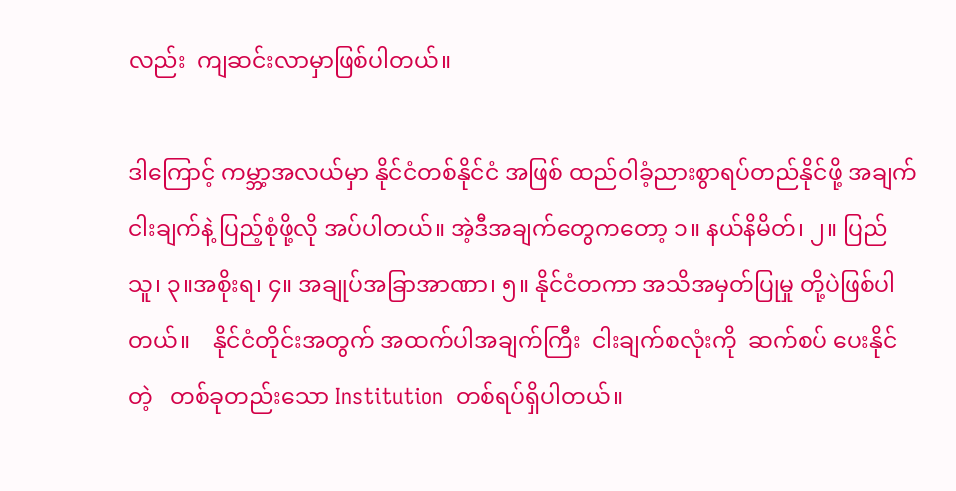လည်း  ကျဆင်းလာမှာဖြစ်ပါတယ်။

ဒါကြောင့် ကမ္ဘာ့အလယ်မှာ နိုင်ငံတစ်နိုင်ငံ အဖြစ် ထည်ဝါခံ့ညားစွာရပ်တည်နိုင်ဖို့ အချက်ငါးချက်နဲ့ ပြည့်စုံဖို့လို အပ်ပါတယ်။ အဲ့ဒီအချက်တွေကတော့ ၁။ နယ်နိမိတ်၊ ၂။ ပြည်သူ၊ ၃။အစိုးရ၊ ၄။ အချုပ်အခြာအာဏာ၊ ၅။ နိုင်ငံတကာ အသိအမှတ်ပြုမှု တို့ပဲဖြစ်ပါတယ်။    နိုင်ငံတိုင်းအတွက် အထက်ပါအချက်ကြီး  ငါးချက်စလုံးကို  ဆက်စပ် ပေးနိုင်တဲ့   တစ်ခုတည်းသော Institution  တစ်ရပ်ရှိပါတယ်။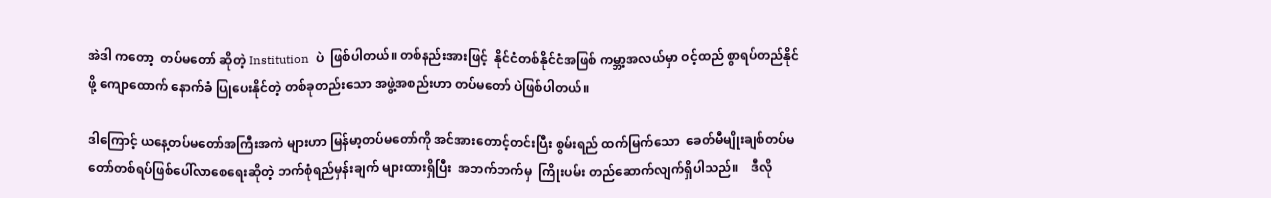အဲဒါ ကတော့  တပ်မတော် ဆိုတဲ့ Institution  ပဲ  ဖြစ်ပါတယ်။ တစ်နည်းအားဖြင့်  နိုင်ငံတစ်နိုင်ငံအဖြစ် ကမ္ဘာ့အလယ်မှာ ဝင့်ထည် စွာရပ်တည်နိုင်ဖို့ ကျောထောက် နောက်ခံ ပြုပေးနိုင်တဲ့ တစ်ခုတည်းသော အဖွဲ့အစည်းဟာ တပ်မတော် ပဲဖြစ်ပါတယ်။

ဒါကြောင့် ယနေ့တပ်မတော်အကြီးအကဲ များဟာ မြန်မာ့တပ်မတော်ကို အင်အားတောင့်တင်းပြီး စွမ်းရည် ထက်မြက်သော  ခေတ်မီမျိုးချစ်တပ်မတော်တစ်ရပ်ဖြစ်ပေါ်လာစေရေးဆိုတဲ့ ဘက်စုံရည်မှန်းချက် များထားရှိပြီး  အဘက်ဘက်မှ  ကြိုးပမ်း တည်ဆောက်လျက်ရှိပါသည်။    ဒီလို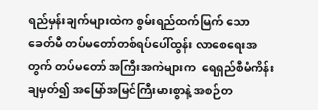ရည်မှန်းချက်များထဲက စွမ်းရည်ထက်မြက် သော ခေတ်မီ တပ်မတော်တစ်ရပ်ပေါ်ထွန်း လာစေရေးအတွက် တပ်မတော် အကြီးအကဲများက  ရေရှည်စီမံကိန်း ချမှတ်၍ အမြော်အမြင်ကြီးမားစွာနဲ့ အစဉ်တ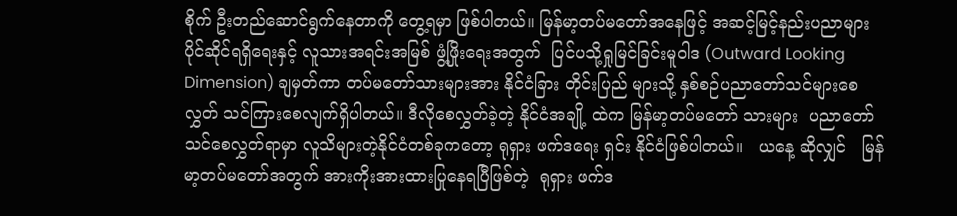စိုက် ဦးတည်ဆောင်ရွက်နေတာကို တွေ့ရမှာ ဖြစ်ပါတယ်။ မြန်မာ့တပ်မတော်အနေဖြင့် အဆင့်မြင့်နည်းပညာများ ပိုင်ဆိုင်ရရှိရေးနှင့် လူသားအရင်းအမြစ် ဖွံ့ဖြိုးရေးအတွက်  ပြင်ပသို့ရှုမြင်ခြင်းမူဝါဒ (Outward Looking Dimension) ချမှတ်ကာ တပ်မတော်သားများအား နိုင်ငံခြား တိုင်းပြည် များသို့ နှစ်စဉ်ပညာတော်သင်များစေလွှတ် သင်ကြားစေလျက်ရှိပါတယ်။ ဒီလိုစေလွှတ်ခဲ့တဲ့ နိုင်ငံအချို့ ထဲက မြန်မာ့တပ်မတော် သားများ  ပညာတော်သင်စေလွှတ်ရာမှာ လူသိများတဲ့နိုင်ငံတစ်ခုကတော့ ရုရှား ဖက်ဒရေး ရှင်း နိုင်ငံဖြစ်ပါတယ်။   ယနေ့ ဆိုလျှင်   မြန်မာ့တပ်မတော်အတွက် အားကိုးအားထားပြုနေရပြီဖြစ်တဲ့  ရုရှား ဖက်ဒ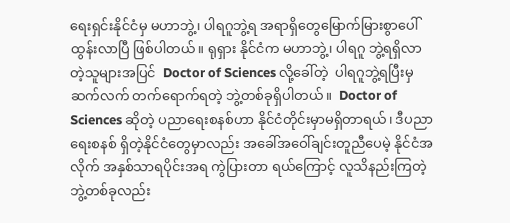ရေးရှင်းနိုင်ငံမှ မဟာဘွဲ့၊ ပါရဂူဘွဲ့ရ အရာရှိတွေမြောက်မြားစွာပေါ်ထွန်းလာပြီ ဖြစ်ပါတယ်။ ရုရှား နိုင်ငံက မဟာဘွဲ့၊ ပါရဂူ ဘွဲ့ရရှိလာတဲ့သူများအပြင်  Doctor of Sciences လို့ခေါ်တဲ့  ပါရဂူဘွဲ့ရပြီးမှ  ဆက်လက် တက်ရောက်ရတဲ့ ဘွဲ့တစ်ခုရှိပါတယ်။  Doctor of Sciences ဆိုတဲ့ ပညာရေးစနစ်ဟာ နိုင်ငံတိုင်းမှာမရှိတာရယ်၊ ဒီပညာရေးစနစ် ရှိတဲ့နိုင်ငံတွေမှာလည်း အခေါ်အဝေါ်ချင်းတူညီပေမဲ့ နိုင်ငံအလိုက် အနှစ်သာရပိုင်းအရ ကွဲပြားတာ ရယ်ကြောင့် လူသိနည်းကြတဲ့ ဘွဲ့တစ်ခုလည်း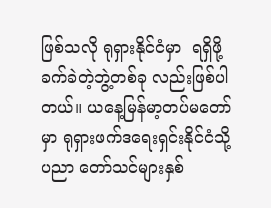ဖြစ်သလို ရုရှားနိုင်ငံမှာ  ရရှိဖို့ခက်ခဲတဲ့ဘွဲ့တစ်ခု လည်းဖြစ်ပါတယ်။ ယနေ့မြန်မာ့တပ်မတော်မှာ ရုရှားဖက်ဒရေးရှင်းနိုင်ငံသို့ ပညာ တော်သင်များနှစ်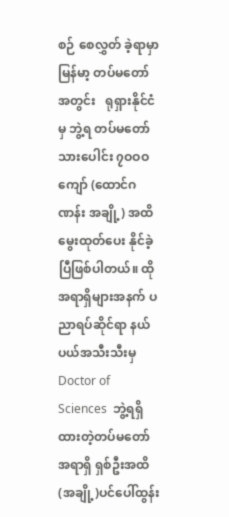စဉ် စေလွှတ် ခဲ့ရာမှာ မြန်မာ့ တပ်မတော်အတွင်း   ရုရှားနိုင်ငံမှ ဘွဲ့ရ တပ်မတော်သားပေါင်း ၇ဝဝဝ ကျော် (ထောင်ဂဏန်း အချို့) အထိ မွေးထုတ်ပေး နိုင်ခဲ့ပြီဖြစ်ပါတယ်။ ထိုအရာရှိများအနက် ပညာရပ်ဆိုင်ရာ နယ်ပယ်အသီးသီးမှ Doctor of Sciences  ဘွဲ့ရရှိထားတဲ့တပ်မတော် အရာရှိ ရှစ်ဦးအထိ(အချို့)ပင်ပေါ်ထွန်း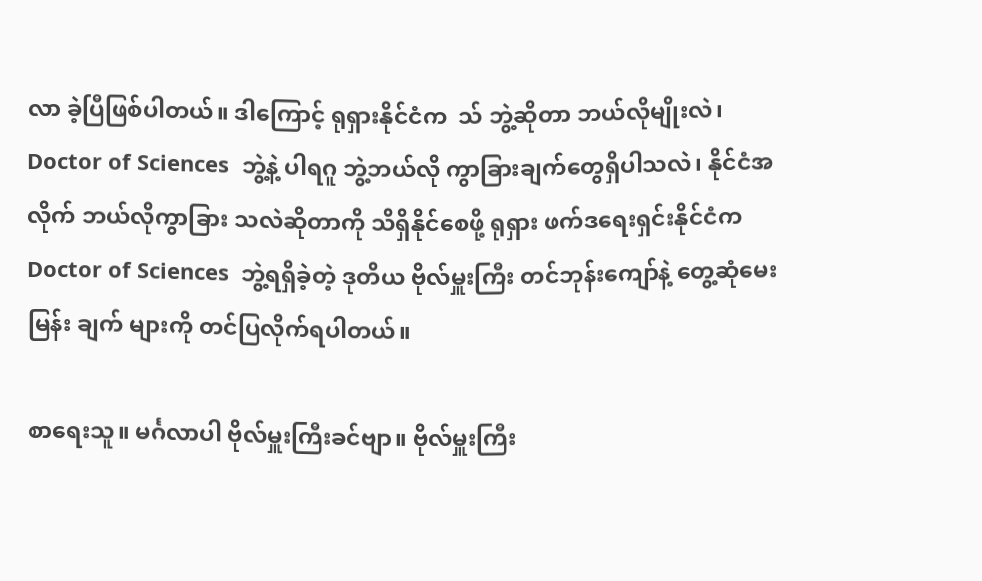လာ ခဲ့ပြီဖြစ်ပါတယ်။ ဒါကြောင့် ရုရှားနိုင်ငံက  သ် ဘွဲ့ဆိုတာ ဘယ်လိုမျိုးလဲ၊ Doctor of Sciences  ဘွဲ့နဲ့ ပါရဂူ ဘွဲ့ဘယ်လို ကွာခြားချက်တွေရှိပါသလဲ၊ နိုင်ငံအလိုက် ဘယ်လိုကွာခြား သလဲဆိုတာကို သိရှိနိုင်စေဖို့ ရုရှား ဖက်ဒရေးရှင်းနိုင်ငံက  Doctor of Sciences  ဘွဲ့ရရှိခဲ့တဲ့ ဒုတိယ ဗိုလ်မှူးကြီး တင်ဘုန်းကျော်နဲ့ တွေ့ဆုံမေးမြန်း ချက် များကို တင်ပြလိုက်ရပါတယ်။

စာရေးသူ။ မင်္ဂလာပါ ဗိုလ်မှူးကြီးခင်ဗျာ။ ဗိုလ်မှူးကြီး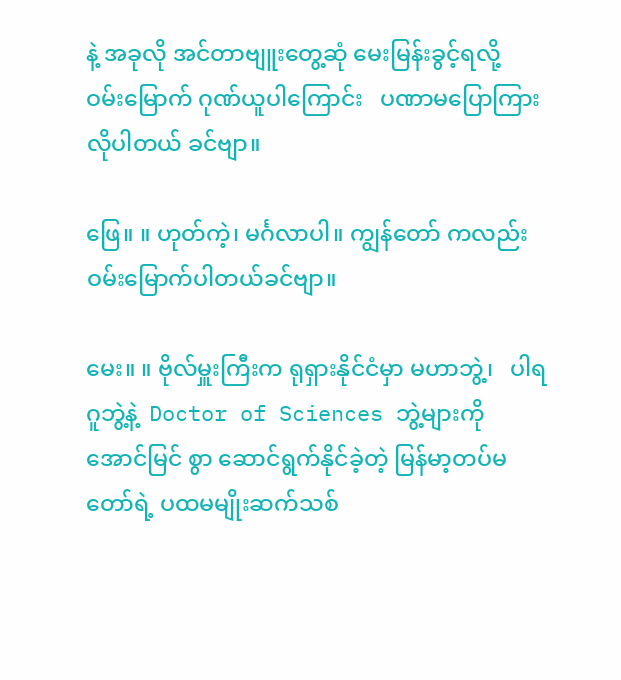နဲ့ အခုလို အင်တာဗျူးတွေ့ဆုံ မေးမြန်းခွင့်ရလို့   ဝမ်းမြောက် ဂုဏ်ယူပါကြောင်း   ပဏာမပြောကြားလိုပါတယ် ခင်ဗျာ။

ဖြေ။ ။ ဟုတ်ကဲ့၊ မင်္ဂလာပါ။ ကျွန်တော် ကလည်း ဝမ်းမြောက်ပါတယ်ခင်ဗျာ။

မေး။ ။ ဗိုလ်မှူးကြီးက ရုရှားနိုင်ငံမှာ မဟာဘွဲ့၊   ပါရဂူဘွဲ့နဲ့  Doctor of Sciences ဘွဲ့များကို အောင်မြင် စွာ ဆောင်ရွက်နိုင်ခဲ့တဲ့ မြန်မာ့တပ်မတော်ရဲ့ ပထမမျိုးဆက်သစ်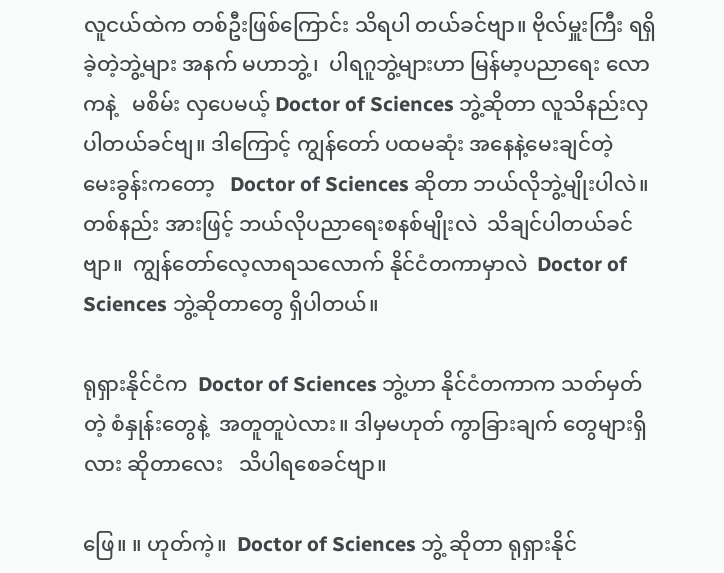လူငယ်ထဲက တစ်ဦးဖြစ်ကြောင်း သိရပါ တယ်ခင်ဗျာ။ ဗိုလ်မှူးကြီး ရရှိခဲ့တဲ့ဘွဲ့များ အနက် မဟာဘွဲ့၊  ပါရဂူဘွဲ့များဟာ မြန်မာ့ပညာရေး လောကနဲ့   မစိမ်း လှပေမယ့် Doctor of Sciences ဘွဲ့ဆိုတာ လူသိနည်းလှပါတယ်ခင်ဗျ။ ဒါကြောင့် ကျွန်တော် ပထမဆုံး အနေနဲ့မေးချင်တဲ့   မေးခွန်းကတော့   Doctor of Sciences ဆိုတာ ဘယ်လိုဘွဲ့မျိုးပါလဲ။ တစ်နည်း အားဖြင့် ဘယ်လိုပညာရေးစနစ်မျိုးလဲ  သိချင်ပါတယ်ခင်ဗျာ။  ကျွန်တော်လေ့လာရသလောက် နိုင်ငံတကာမှာလဲ  Doctor of Sciences ဘွဲ့ဆိုတာတွေ ရှိပါတယ်။

ရုရှားနိုင်ငံက  Doctor of Sciences ဘွဲ့ဟာ နိုင်ငံတကာက သတ်မှတ်တဲ့ စံနှုန်းတွေနဲ့  အတူတူပဲလား။ ဒါမှမဟုတ် ကွာခြားချက် တွေများရှိလား ဆိုတာလေး   သိပါရစေခင်ဗျာ။

ဖြေ။ ။ ဟုတ်ကဲ့။  Doctor of Sciences ဘွဲ့ ဆိုတာ ရုရှားနိုင်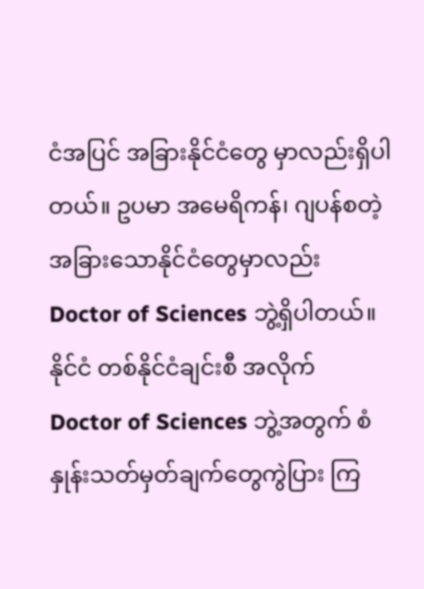ငံအပြင် အခြားနိုင်ငံတွေ မှာလည်းရှိပါတယ်။ ဥပမာ အမေရိကန်၊ ဂျပန်စတဲ့ အခြားသောနိုင်ငံတွေမှာလည်း Doctor of Sciences ဘွဲ့ရှိပါတယ်။ နိုင်ငံ တစ်နိုင်ငံချင်းစီ အလိုက်  Doctor of Sciences ဘွဲ့အတွက် စံနှုန်းသတ်မှတ်ချက်တွေကွဲပြား ကြ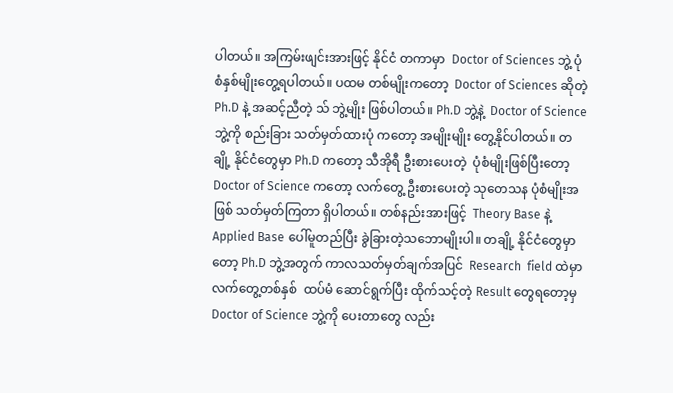ပါတယ်။ အကြမ်းဖျင်းအားဖြင့် နိုင်ငံ တကာမှာ  Doctor of Sciences ဘွဲ့ ပုံစံနှစ်မျိုးတွေ့ရပါတယ်။ ပထမ တစ်မျိုးကတော့  Doctor of Sciences ဆိုတဲ့ Ph.D နဲ့ အဆင့်ညီတဲ့ သ် ဘွဲ့မျိုး ဖြစ်ပါတယ်။ Ph.D ဘွဲ့နဲ့  Doctor of Science ဘွဲ့ကို စည်းခြား သတ်မှတ်ထားပုံ ကတော့ အမျိုးမျိုး တွေ့နိုင်ပါတယ်။ တချို့ နိုင်ငံတွေမှာ Ph.D ကတော့ သီအိုရီ ဦးစားပေးတဲ့  ပုံစံမျိုးဖြစ်ပြီးတော့ Doctor of Science ကတော့ လက်တွေ့ ဦးစားပေးတဲ့ သုတေသန ပုံစံမျိုးအဖြစ် သတ်မှတ်ကြတာ ရှိပါတယ်။ တစ်နည်းအားဖြင့်  Theory Base နဲ့ Applied Base ပေါ်မူတည်ပြီး ခွဲခြားတဲ့သဘောမျိုးပါ။ တချို့ နိုင်ငံတွေမှာ တော့ Ph.D ဘွဲ့အတွက် ကာလသတ်မှတ်ချက်အပြင်  Research  field ထဲမှာ လက်တွေ့တစ်နှစ်  ထပ်မံ ဆောင်ရွက်ပြီး ထိုက်သင့်တဲ့ Result တွေရတော့မှ Doctor of Science ဘွဲ့ကို ပေးတာတွေ လည်း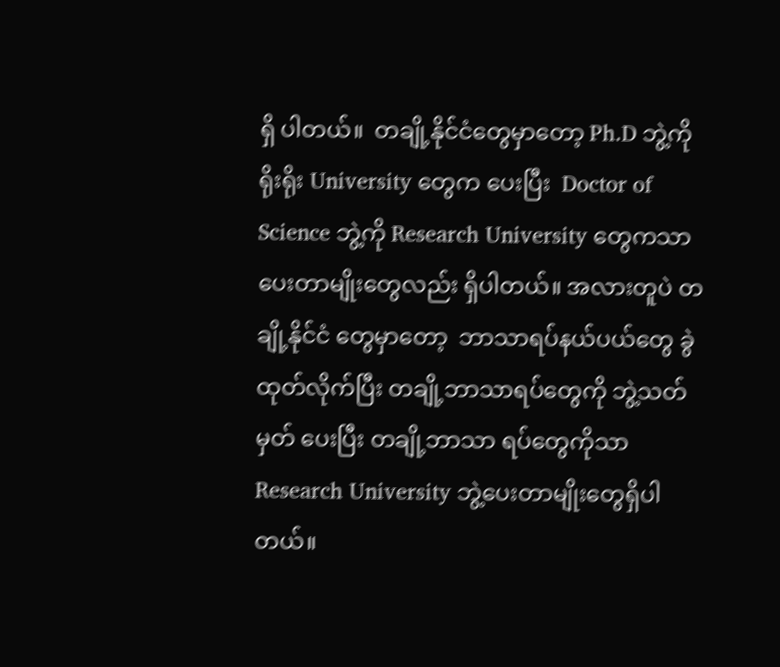ရှိ ပါတယ်။  တချို့နိုင်ငံတွေမှာတော့ Ph.D ဘွဲ့ကို ရိုးရိုး University တွေက ပေးပြီး  Doctor of Science ဘွဲ့ကို Research University တွေကသာ ပေးတာမျိုးတွေလည်း ရှိပါတယ်။ အလားတူပဲ တချို့နိုင်ငံ တွေမှာတော့  ဘာသာရပ်နယ်ပယ်တွေ ခွဲထုတ်လိုက်ပြီး တချို့ဘာသာရပ်တွေကို ဘွဲ့သတ်မှတ် ပေးပြီး တချို့ဘာသာ ရပ်တွေကိုသာ Research University ဘွဲ့ပေးတာမျိုးတွေရှိပါတယ်။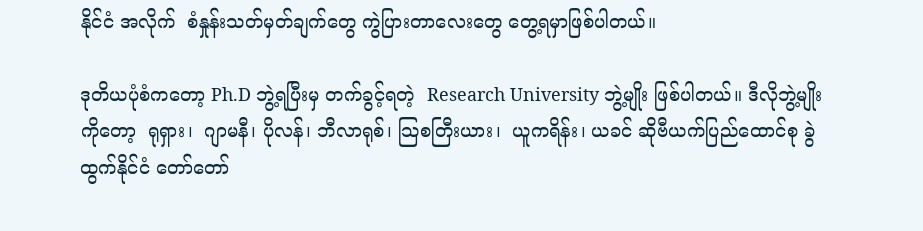နိုင်ငံ အလိုက်  စံနှုန်းသတ်မှတ်ချက်တွေ ကွဲပြားတာလေးတွေ တွေ့ရမှာဖြစ်ပါတယ်။

ဒုတိယပုံစံကတော့ Ph.D ဘွဲ့ရပြီးမှ တက်ခွင့်ရတဲ့  Research University ဘွဲ့မျိုး ဖြစ်ပါတယ်။ ဒီလိုဘွဲ့မျိုးကိုတော့  ရုရှား၊  ဂျာမနီ၊ ပိုလန်၊ ဘီလာရုစ်၊ သြစတြီးယား၊  ယူကရိန်း၊ ယခင် ဆိုဗီယက်ပြည်ထောင်စု ခွဲထွက်နိုင်ငံ တော်တော်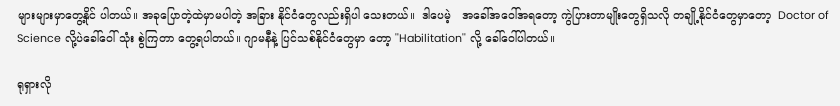များများမှာတွေ့နိုင် ပါတယ်။ အခုပြောတဲ့ထဲမှာမပါတဲ့ အခြား နိုင်ငံတွေလည်းရှိပါ သေးတယ်။  ဒါပေမဲ့   အခေါ်အဝေါ်အရတော့ ကွဲပြားတာမျိုးတွေရှိသလို တချို့နိုင်ငံတွေမှာတော့  Doctor of  Science လို့ပဲခေါ်ဝေါ် သုံး စွဲကြတာ တွေ့ရပါတယ်။ ဂျာမနီနဲ့ ပြင်သစ်နိုင်ငံတွေမှာ တော့ ''Habilitation'' လို့ ခေါ်ဝေါ်ပါတယ်။

ရုရှားလို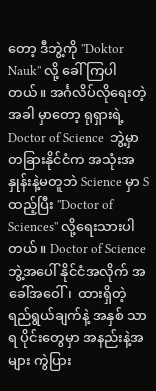တော့ ဒီဘွဲ့ကို ''Doktor Nauk'' လို့ ခေါ်ကြပါတယ်။ အင်္ဂလိပ်လိုရေးတဲ့အခါ မှာတော့ ရုရှားရဲ့ Doctor of Science  ဘွဲ့မှာ တခြားနိုင်ငံက အသုံးအနှုန်းနဲ့မတူဘဲ Science မှာ S ထည့်ပြီး ''Doctor of  Sciences'' လို့ရေးသားပါတယ်။ Doctor of Science ဘွဲ့အပေါ် နိုင်ငံအလိုက် အခေါ်အဝေါ်၊  ထားရှိတဲ့ ရည်ရွယ်ချက်နဲ့ အနှစ် သာရ ပိုင်းတွေမှာ အနည်းနဲ့အများ ကွဲပြား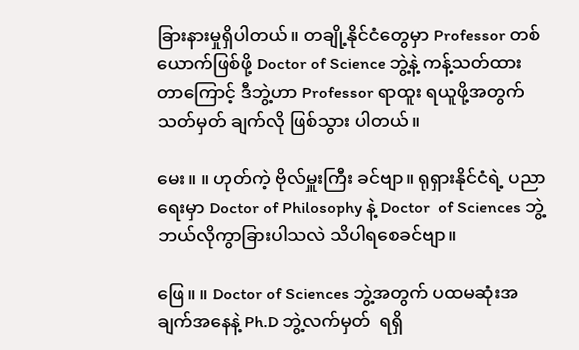ခြားနားမှုရှိပါတယ်။ တချို့နိုင်ငံတွေမှာ Professor တစ်ယောက်ဖြစ်ဖို့ Doctor of Science ဘွဲ့နဲ့ ကန့်သတ်ထား တာကြောင့် ဒီဘွဲ့ဟာ Professor ရာထူး ရယူဖို့အတွက် သတ်မှတ် ချက်လို ဖြစ်သွား ပါတယ်။

မေး။ ။ ဟုတ်ကဲ့ ဗိုလ်မှူးကြီး ခင်ဗျာ။ ရုရှားနိုင်ငံရဲ့ ပညာရေးမှာ Doctor of Philosophy နဲ့ Doctor  of Sciences ဘွဲ့  ဘယ်လိုကွာခြားပါသလဲ သိပါရစေခင်ဗျာ။

ဖြေ။ ။ Doctor of Sciences ဘွဲ့အတွက် ပထမဆုံးအချက်အနေနဲ့ Ph.D ဘွဲ့လက်မှတ်  ရရှိ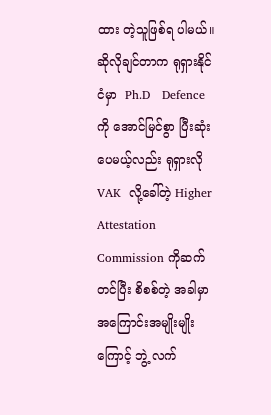ထား တဲ့သူဖြစ်ရ ပါမယ်။ ဆိုလိုချင်တာက ရုရှားနိုင်ငံမှာ  Ph.D   Defence ကို အောင်မြင်စွာ ပြီးဆုံးပေမယ့်လည်း ရုရှားလို  VAK  လို့ခေါ်တဲ့ Higher Attestation Commission ကိုဆက်တင်ပြီး စိစစ်တဲ့ အခါမှာ အကြောင်းအမျိုးမျိုးကြောင့် ဘွဲ့ လက်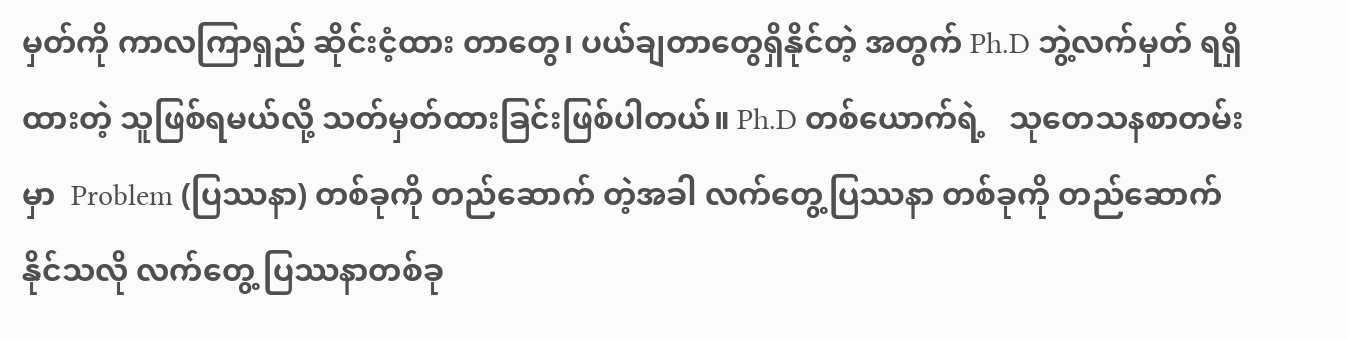မှတ်ကို ကာလကြာရှည် ဆိုင်းငံ့ထား တာတွေ၊ ပယ်ချတာတွေရှိနိုင်တဲ့ အတွက် Ph.D ဘွဲ့လက်မှတ် ရရှိ ထားတဲ့ သူဖြစ်ရမယ်လို့ သတ်မှတ်ထားခြင်းဖြစ်ပါတယ်။ Ph.D တစ်ယောက်ရဲ့   သုတေသနစာတမ်းမှာ  Problem (ပြဿနာ) တစ်ခုကို တည်ဆောက် တဲ့အခါ လက်တွေ့ပြဿနာ တစ်ခုကို တည်ဆောက်နိုင်သလို လက်တွေ့ ပြဿနာတစ်ခု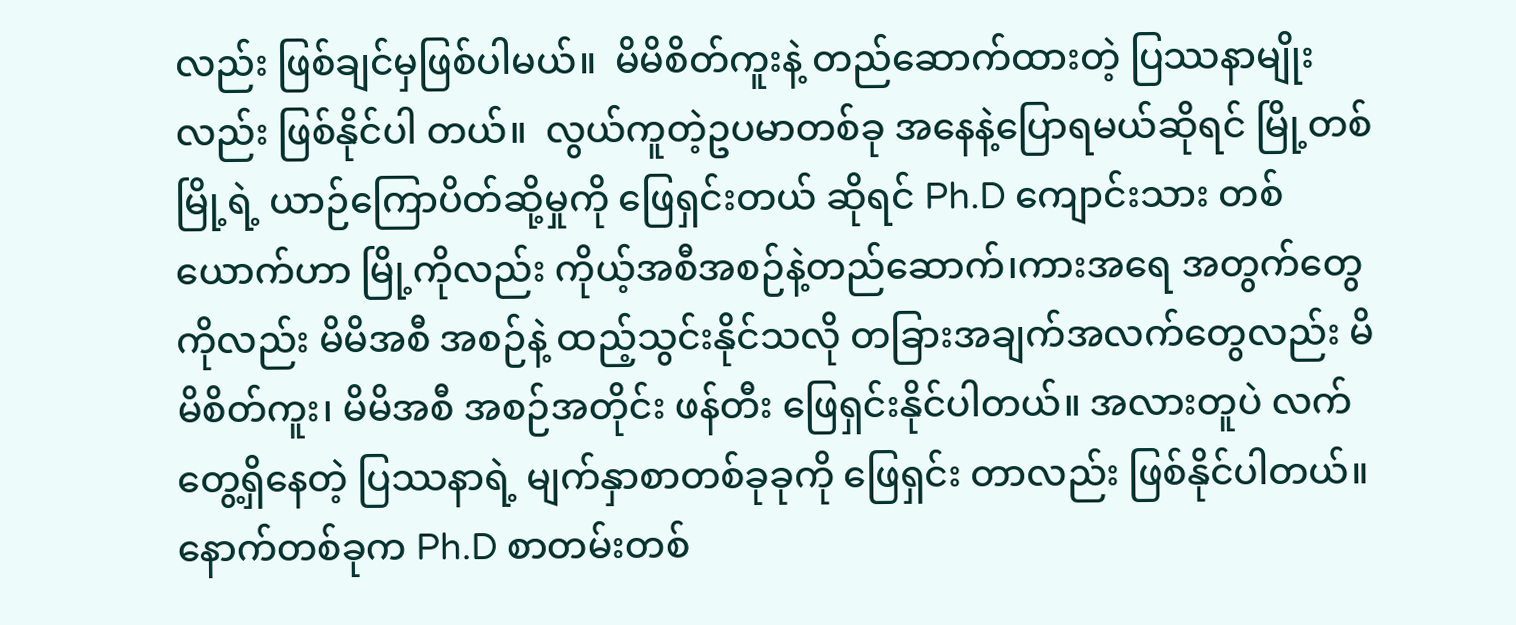လည်း ဖြစ်ချင်မှဖြစ်ပါမယ်။  မိမိစိတ်ကူးနဲ့ တည်ဆောက်ထားတဲ့ ပြဿနာမျိုးလည်း ဖြစ်နိုင်ပါ တယ်။  လွယ်ကူတဲ့ဥပမာတစ်ခု အနေနဲ့ပြောရမယ်ဆိုရင် မြို့တစ်မြို့ရဲ့ ယာဉ်ကြောပိတ်ဆို့မှုကို ဖြေရှင်းတယ် ဆိုရင် Ph.D ကျောင်းသား တစ်ယောက်ဟာ မြို့ကိုလည်း ကိုယ့်အစီအစဉ်နဲ့တည်ဆောက်၊ကားအရေ အတွက်တွေ ကိုလည်း မိမိအစီ အစဉ်နဲ့ ထည့်သွင်းနိုင်သလို တခြားအချက်အလက်တွေလည်း မိမိစိတ်ကူး၊ မိမိအစီ အစဉ်အတိုင်း ဖန်တီး ဖြေရှင်းနိုင်ပါတယ်။ အလားတူပဲ လက်တွေ့ရှိနေတဲ့ ပြဿနာရဲ့ မျက်နှာစာတစ်ခုခုကို ဖြေရှင်း တာလည်း ဖြစ်နိုင်ပါတယ်။ နောက်တစ်ခုက Ph.D စာတမ်းတစ်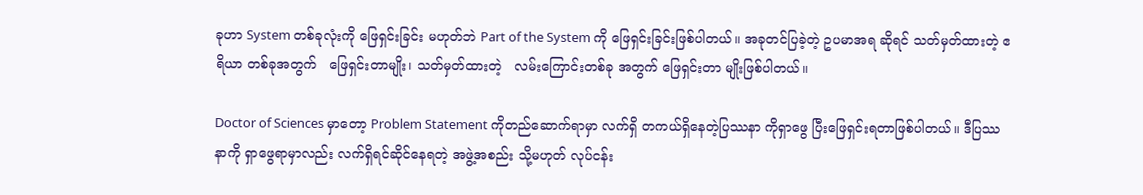ခုဟာ System တစ်ခုလုံးကို ဖြေရှင်းခြင်း မဟုတ်ဘဲ Part of the System ကို ဖြေရှင်းခြင်းဖြစ်ပါတယ်။ အခုတင်ပြခဲ့တဲ့ ဥပမာအရ ဆိုရင် သတ်မှတ်ထားတဲ့ ဧရိယာ တစ်ခုအတွက်   ဖြေရှင်းတာမျိုး၊ သတ်မှတ်ထားတဲ့   လမ်းကြောင်းတစ်ခု အတွက် ဖြေရှင်းတာ မျိုးဖြစ်ပါတယ်။

Doctor of Sciences မှာတော့ Problem Statement ကိုတည်ဆောက်ရာမှာ လက်ရှိ တကယ်ရှိနေတဲ့ပြဿနာ ကိုရှာဖွေ ပြီးဖြေရှင်းရတာဖြစ်ပါတယ်။ ဒီပြဿနာကို ရှာဖွေရာမှာလည်း လက်ရှိရင်ဆိုင်နေရတဲ့ အဖွဲ့အစည်း သို့မဟုတ် လုပ်ငန်း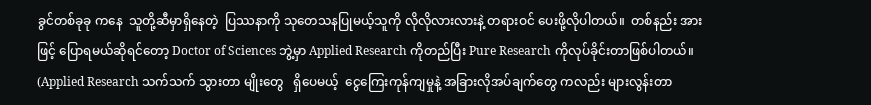ခွင်တစ်ခုခု ကနေ  သူတို့ဆီမှာရှိနေတဲ့  ပြဿနာကို သုတေသနပြုမယ့်သူကို လိုလိုလားလားနဲ့ တရားဝင် ပေးဖို့လိုပါတယ်။  တစ်နည်း အားဖြင့် ပြောရမယ်ဆိုရင်တော့ Doctor of Sciences ဘွဲ့မှာ Applied Research ကိုတည်ပြီး Pure Research ကိုလုပ်ခိုင်းတာဖြစ်ပါတယ်။ (Applied Research သက်သက် သွားတာ မျိုးတွေ   ရှိပေမယ့်  ငွေကြေးကုန်ကျမှုနဲ့ အခြားလိုအပ်ချက်တွေ ကလည်း များလွန်းတာ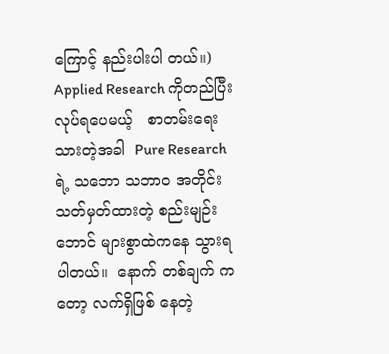ကြောင့် နည်းပါးပါ တယ်။) Applied Research ကိုတည်ပြီး  လုပ်ရပေမယ့်   စာတမ်းရေးသားတဲ့အခါ  Pure Research ရဲ့ သဘော သဘာဝ အတိုင်း သတ်မှတ်ထားတဲ့ စည်းမျဉ်းဘောင် များစွာထဲကနေ သွားရပါတယ်။  နောက် တစ်ချက် ကတော့ လက်ရှိဖြစ် နေတဲ့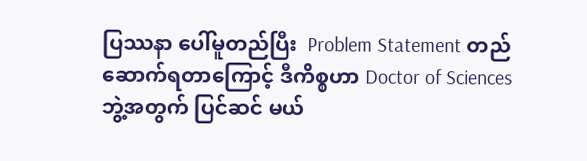ပြဿနာ ပေါ်မူတည်ပြီး  Problem Statement တည်ဆောက်ရတာကြောင့် ဒီကိစ္စဟာ Doctor of Sciences ဘွဲ့အတွက် ပြင်ဆင် မယ်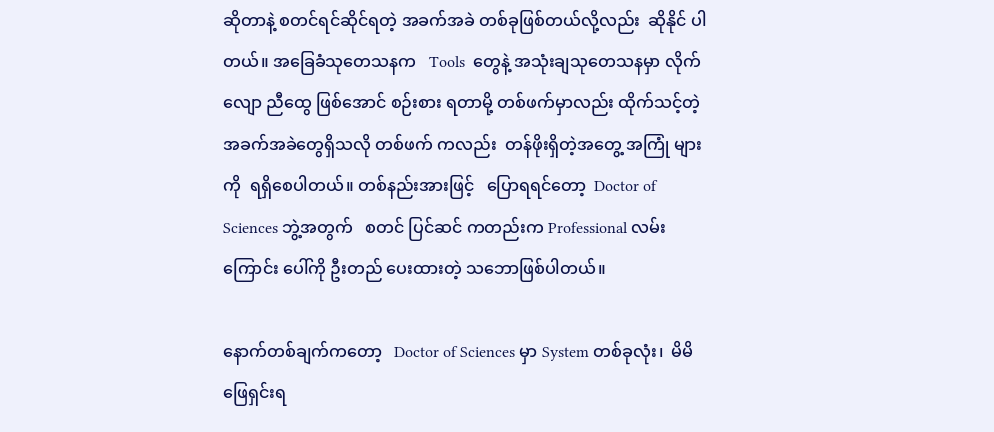ဆိုတာနဲ့ စတင်ရင်ဆိုင်ရတဲ့ အခက်အခဲ တစ်ခုဖြစ်တယ်လို့လည်း  ဆိုနိုင် ပါတယ်။ အခြေခံသုတေသနက   Tools  တွေနဲ့ အသုံးချသုတေသနမှာ လိုက်လျော ညီထွေ ဖြစ်အောင် စဉ်းစား ရတာမို့ တစ်ဖက်မှာလည်း ထိုက်သင့်တဲ့အခက်အခဲတွေရှိသလို တစ်ဖက် ကလည်း  တန်ဖိုးရှိတဲ့အတွေ့ အကြုံ များကို  ရရှိစေပါတယ်။ တစ်နည်းအားဖြင့်   ပြောရရင်တော့  Doctor of Sciences ဘွဲ့အတွက်   စတင် ပြင်ဆင် ကတည်းက Professional လမ်းကြောင်း ပေါ်ကို ဦးတည် ပေးထားတဲ့ သဘောဖြစ်ပါတယ်။

နောက်တစ်ချက်ကတော့   Doctor of Sciences မှာ System တစ်ခုလုံး၊  မိမိ ဖြေရှင်းရ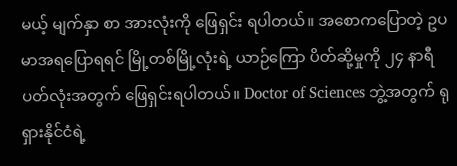မယ့် မျက်နှာ စာ အားလုံးကို ဖြေရှင်း ရပါတယ်။ အစောကပြောတဲ့ ဥပမာအရပြောရရင် မြို့တစ်မြို့လုံးရဲ့ ယာဉ်ကြော ပိတ်ဆို့မှုကို ၂၄ နာရီ ပတ်လုံးအတွက် ဖြေရှင်းရပါတယ်။ Doctor of Sciences ဘွဲ့အတွက် ရုရှားနိုင်ငံရဲ့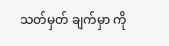သတ်မှတ် ချက်မှာ ကို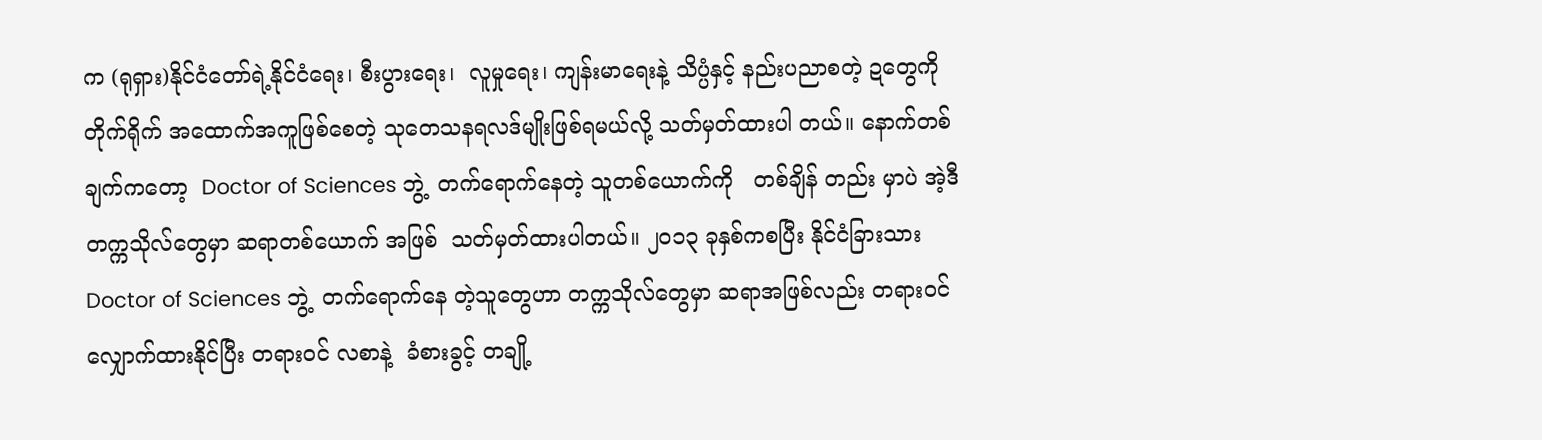က (ရုရှား)နိုင်ငံတော်ရဲ့နိုင်ငံရေး၊ စီးပွားရေး၊  လူမှုရေး၊ ကျန်းမာရေးနဲ့ သိပ္ပံနှင့် နည်းပညာစတဲ့ ဍတွေကို တိုက်ရိုက် အထောက်အကူဖြစ်စေတဲ့ သုတေသနရလဒ်မျိုးဖြစ်ရမယ်လို့ သတ်မှတ်ထားပါ တယ်။ နောက်တစ်ချက်ကတော့  Doctor of Sciences ဘွဲ့  တက်ရောက်နေတဲ့ သူတစ်ယောက်ကို   တစ်ချိန် တည်း မှာပဲ အဲ့ဒီတက္ကသိုလ်တွေမှာ ဆရာတစ်ယောက် အဖြစ်  သတ်မှတ်ထားပါတယ်။ ၂ဝ၁၃ ခုနှစ်ကစပြီး နိုင်ငံခြားသား Doctor of Sciences ဘွဲ့  တက်ရောက်နေ တဲ့သူတွေဟာ တက္ကသိုလ်တွေမှာ ဆရာအဖြစ်လည်း တရားဝင် လျှောက်ထားနိုင်ပြီး တရားဝင် လစာနဲ့  ခံစားခွင့် တချို့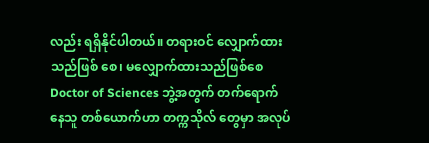လည်း ရရှိနိုင်ပါတယ်။ တရားဝင် လျှောက်ထား သည်ဖြစ် စေ၊ မလျှောက်ထားသည်ဖြစ်စေ Doctor of Sciences ဘွဲ့အတွက် တက်ရောက်နေသူ တစ်ယောက်ဟာ တက္ကသိုလ် တွေမှာ အလုပ်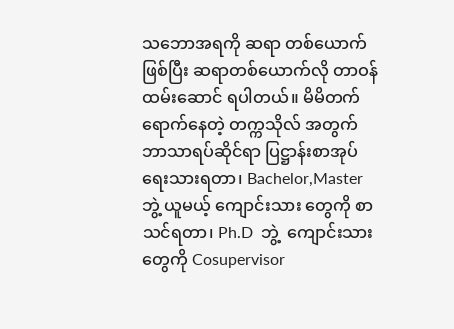သဘောအရကို ဆရာ တစ်ယောက်ဖြစ်ပြီး ဆရာတစ်ယောက်လို တာဝန်ထမ်းဆောင် ရပါတယ်။ မိမိတက်ရောက်နေတဲ့ တက္ကသိုလ် အတွက် ဘာသာရပ်ဆိုင်ရာ ပြဋ္ဌာန်းစာအုပ် ရေးသားရတာ၊ Bachelor,Master ဘွဲ့ ယူမယ့် ကျောင်းသား တွေကို စာသင်ရတာ၊ Ph.D  ဘွဲ့  ကျောင်းသားတွေကို Cosupervisor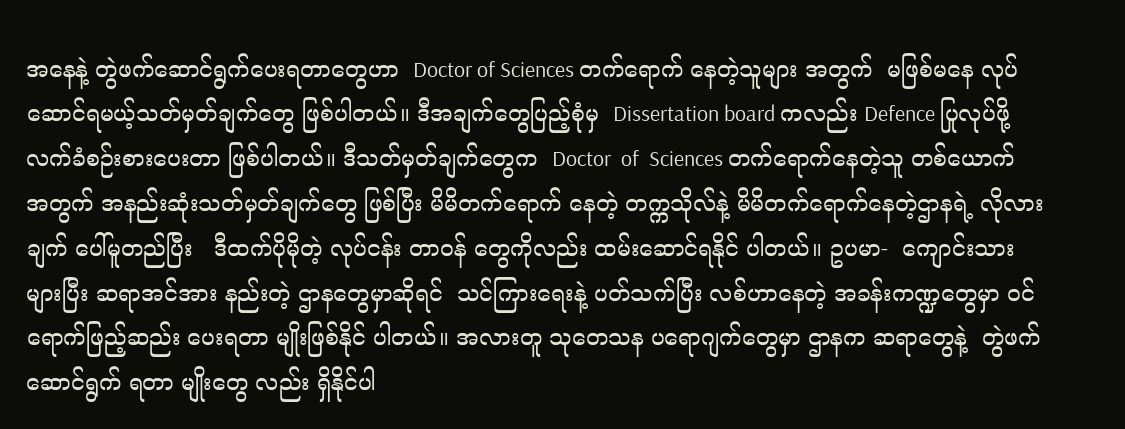အနေနဲ့ တွဲဖက်ဆောင်ရွက်ပေးရတာတွေဟာ  Doctor of Sciences တက်ရောက် နေတဲ့သူများ အတွက်  မဖြစ်မနေ လုပ်ဆောင်ရမယ့်သတ်မှတ်ချက်တွေ ဖြစ်ပါတယ်။ ဒီအချက်တွေပြည့်စုံမှ  Dissertation board ကလည်း Defence ပြုလုပ်ဖို့  လက်ခံစဉ်းစားပေးတာ ဖြစ်ပါတယ်။ ဒီသတ်မှတ်ချက်တွေက  Doctor  of  Sciences တက်ရောက်နေတဲ့သူ တစ်ယောက် အတွက် အနည်းဆုံးသတ်မှတ်ချက်တွေ ဖြစ်ပြီး မိမိတက်ရောက် နေတဲ့ တက္ကသိုလ်နဲ့ မိမိတက်ရောက်နေတဲ့ဌာနရဲ့ လိုလားချက် ပေါ်မူတည်ပြီး   ဒီထက်ပိုမိုတဲ့ လုပ်ငန်း တာဝန် တွေကိုလည်း ထမ်းဆောင်ရနိုင် ပါတယ်။ ဥပမာ-  ကျောင်းသားများပြီး ဆရာအင်အား နည်းတဲ့ ဌာနတွေမှာဆိုရင်  သင်ကြားရေးနဲ့ ပတ်သက်ပြီး လစ်ဟာနေတဲ့ အခန်းကဏ္ဍတွေမှာ ဝင်ရောက်ဖြည့်ဆည်း ပေးရတာ မျိုးဖြစ်နိုင် ပါတယ်။ အလားတူ သုတေသန ပရောဂျက်တွေမှာ ဌာနက ဆရာတွေနဲ့  တွဲဖက်ဆောင်ရွက် ရတာ မျိုးတွေ လည်း ရှိနိုင်ပါ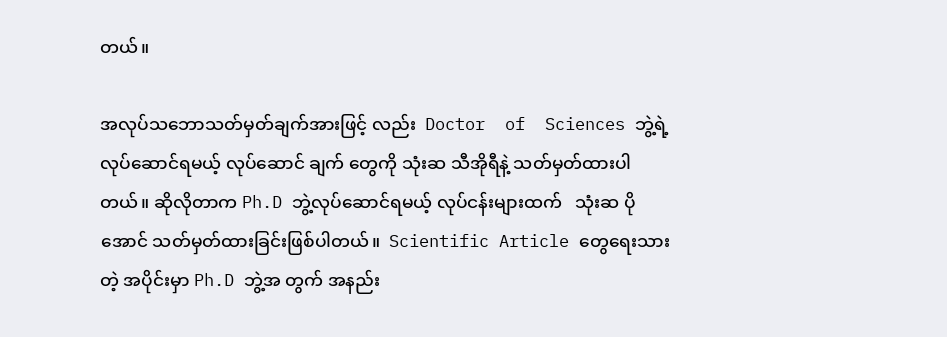တယ်။

အလုပ်သဘောသတ်မှတ်ချက်အားဖြင့် လည်း  Doctor  of  Sciences ဘွဲ့ရဲ့ လုပ်ဆောင်ရမယ့် လုပ်ဆောင် ချက် တွေကို သုံးဆ သီအိုရီနဲ့ သတ်မှတ်ထားပါတယ်။ ဆိုလိုတာက Ph.D ဘွဲ့လုပ်ဆောင်ရမယ့် လုပ်ငန်းများထက်   သုံးဆ ပိုအောင် သတ်မှတ်ထားခြင်းဖြစ်ပါတယ်။  Scientific Article တွေရေးသားတဲ့ အပိုင်းမှာ Ph.D ဘွဲ့အ တွက် အနည်း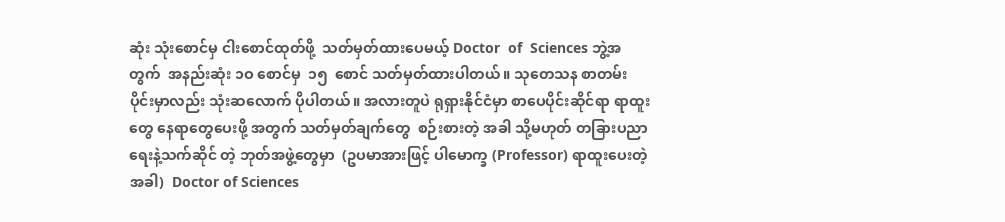ဆုံး သုံးစောင်မှ ငါးစောင်ထုတ်ဖို့  သတ်မှတ်ထားပေမယ့် Doctor  of  Sciences ဘွဲ့အတွက်  အနည်းဆုံး ၁ဝ စောင်မှ  ၁၅  စောင် သတ်မှတ်ထားပါတယ်။ သုတေသန စာတမ်းပိုင်းမှာလည်း သုံးဆလောက် ပိုပါတယ်။ အလားတူပဲ ရုရှားနိုင်ငံမှာ စာပေပိုင်းဆိုင်ရာ ရာထူးတွေ နေရာတွေပေးဖို့ အတွက် သတ်မှတ်ချက်တွေ  စဉ်းစားတဲ့ အခါ သို့မဟုတ် တခြားပညာရေးနဲ့သက်ဆိုင် တဲ့ ဘုတ်အဖွဲ့တွေမှာ  (ဥပမာအားဖြင့် ပါမောက္ခ (Professor) ရာထူးပေးတဲ့ အခါ)  Doctor of Sciences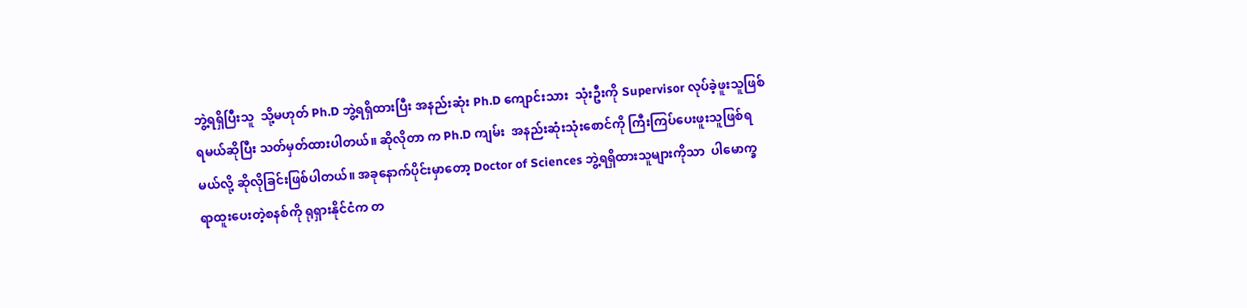ဘွဲ့ရရှိပြီးသူ  သို့မဟုတ် Ph.D ဘွဲ့ရရှိထားပြီး အနည်းဆုံး Ph.D ကျောင်းသား  သုံးဦးကို Supervisor လုပ်ခဲ့ဖူးသူဖြစ်ရမယ်ဆိုပြီး သတ်မှတ်ထားပါတယ်။ ဆိုလိုတာ က Ph.D ကျမ်း  အနည်းဆုံးသုံးစောင်ကို ကြီးကြပ်ပေးဖူးသူဖြစ်ရမယ်လို့ ဆိုလိုခြင်းဖြစ်ပါတယ်။ အခုနောက်ပိုင်းမှာတော့ Doctor of Sciences ဘွဲ့ရရှိထားသူများကိုသာ  ပါမောက္ခ ရာထူးပေးတဲ့စနစ်ကို ရုရှားနိုင်ငံက တ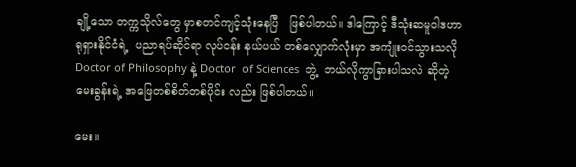ချို့သော တက္ကသိုလ်တွေ မှာစတင်ကျင့်သုံးနေပြီ   ဖြစ်ပါတယ်။ ဒါကြောင့် ဒီသုံးဆမူဝါဒဟာ ရုရှားနိုင်ငံရဲ့  ပညာရပ်ဆိုင်ရာ လုပ်ငန်း နယ်ပယ် တစ်လျှောက်လုံးမှာ အကျုံးဝင်သွားသလို Doctor of Philosophy နဲ့ Doctor  of Sciences  ဘွဲ့  ဘယ်လိုကွာခြားပါသလဲ ဆိုတဲ့မေးခွန်းရဲ့ အဖြေတစ်စိတ်တစ်ပိုင်း လည်း ဖြစ်ပါတယ်။

မေး။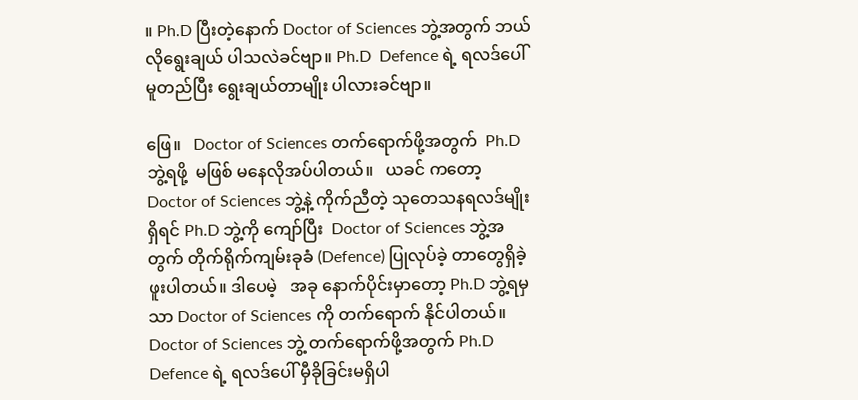။ Ph.D ပြီးတဲ့နောက် Doctor of Sciences ဘွဲ့အတွက် ဘယ်လိုရွေးချယ် ပါသလဲခင်ဗျာ။ Ph.D  Defence ရဲ့ ရလဒ်ပေါ် မူတည်ပြီး ရွေးချယ်တာမျိုး ပါလားခင်ဗျာ။

ဖြေ။   Doctor of Sciences တက်ရောက်ဖို့အတွက်  Ph.D ဘွဲ့ရဖို့  မဖြစ် မနေလိုအပ်ပါတယ်။   ယခင် ကတော့  Doctor of Sciences ဘွဲ့နဲ့ ကိုက်ညီတဲ့ သုတေသနရလဒ်မျိုးရှိရင် Ph.D ဘွဲ့ကို ကျော်ပြီး  Doctor of Sciences ဘွဲ့အတွက် တိုက်ရိုက်ကျမ်းခုခံ (Defence) ပြုလုပ်ခဲ့ တာတွေရှိခဲ့ဖူးပါတယ်။ ဒါပေမဲ့   အခု နောက်ပိုင်းမှာတော့ Ph.D ဘွဲ့ရမှသာ Doctor of Sciences ကို တက်ရောက် နိုင်ပါတယ်။ Doctor of Sciences ဘွဲ့ တက်ရောက်ဖို့အတွက် Ph.D Defence ရဲ့ ရလဒ်ပေါ် မှီခိုခြင်းမရှိပါ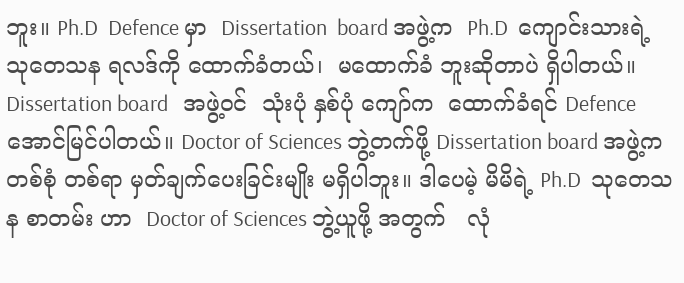ဘူး။ Ph.D  Defence မှာ  Dissertation  board အဖွဲ့က  Ph.D  ကျောင်းသားရဲ့ သုတေသန ရလဒ်ကို ထောက်ခံတယ်၊  မထောက်ခံ ဘူးဆိုတာပဲ ရှိပါတယ်။  Dissertation board   အဖွဲ့ဝင်  သုံးပုံ နှစ်ပုံ ကျော်က  ထောက်ခံရင် Defence အောင်မြင်ပါတယ်။ Doctor of Sciences ဘွဲ့တက်ဖို့ Dissertation board အဖွဲ့က   တစ်စုံ တစ်ရာ မှတ်ချက်ပေးခြင်းမျိုး မရှိပါဘူး။ ဒါပေမဲ့ မိမိရဲ့ Ph.D  သုတေသန စာတမ်း ဟာ  Doctor of Sciences ဘွဲ့ယူဖို့ အတွက်   လုံ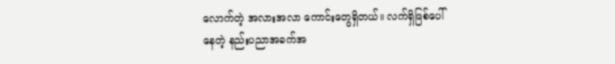လောက်တဲ့ အလားအလာ ကောင်းတွေရှိတယ်။ လက်ရှိဖြစ်ပေါ်နေတဲ့ နည်းပညာအခက်အ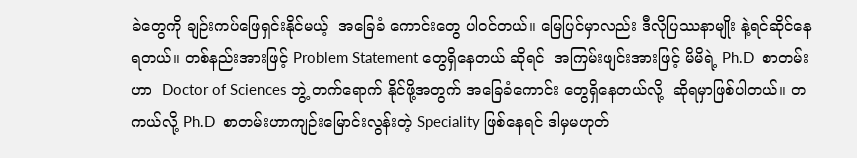ခဲတွေကို ချဉ်းကပ်ဖြေရှင်းနိုင်မယ့်  အခြေခံ ကောင်းတွေ ပါဝင်တယ်။ မြေပြင်မှာလည်း ဒီလိုပြဿနာမျိုး နဲ့ရင်ဆိုင်နေရတယ်။ တစ်နည်းအားဖြင့် Problem Statement တွေရှိနေတယ် ဆိုရင်  အကြမ်းဖျင်းအားဖြင့် မိမိရဲ့ Ph.D  စာတမ်းဟာ  Doctor of Sciences ဘွဲ့ တက်ရောက် နိုင်ဖို့အတွက် အခြေခံကောင်း တွေရှိနေတယ်လို့  ဆိုရမှာဖြစ်ပါတယ်။ တကယ်လို့ Ph.D  စာတမ်းဟာကျဉ်းမြောင်းလွန်းတဲ့ Speciality ဖြစ်နေရင် ဒါမှမဟုတ်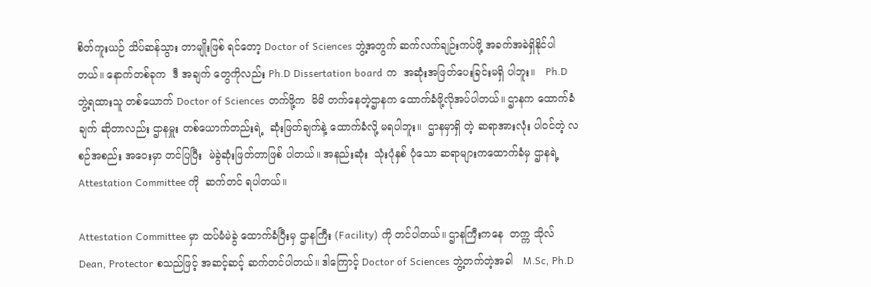စိတ်ကူးယဉ် သိပ်ဆန်သွား တာမျိုးဖြစ် ရင်တော့ Doctor of Sciences ဘွဲ့အတွက် ဆက်လက်ချဉ်းကပ်ဖို့ အခက်အခဲရှိနိုင်ပါတယ်။ နောက်တစ်ခုက  ဒီ အချက် တွေကိုလည်း Ph.D Dissertation board က  အဆုံးအဖြတ်ပေးခြင်းမရှိ ပါဘူး။   Ph.D  ဘွဲ့ရထားသူ တစ်ယောက် Doctor of Sciences တက်ဖို့က  မိမိ တက်နေတဲ့ဌာနက ထောက်ခံဖို့လိုအပ်ပါတယ်။ ဌာနက ထောက်ခံချက် ဆိုတာလည်း ဌာနမှူး တစ်ယောက်တည်းရဲ့  ဆုံးဖြတ်ချက်နဲ့ ထောက်ခံလို့ မရပါဘူး။  ဌာနမှာရှိ တဲ့ ဆရာအားလုံး ပါဝင်တဲ့ လစဉ်အစည်း အဝေးမှာ တင်ပြပြီး  မဲခွဲဆုံးဖြတ်တာဖြစ် ပါတယ်။ အနည်းဆုံး  သုံးပုံနှစ် ပုံသော ဆရာများကထောက်ခံမှ ဌာနရဲ့ Attestation Committee ကို  ဆက်တင် ရပါတယ်။

Attestation Committee မှာ ထပ်မံမဲခွဲ ထောက်ခံပြီးမှ ဌာနကြီး (Facility) ကို တင်ပါတယ်။ ဌာနကြီးကနေ  တက္က သိုလ်  Dean, Protector စသည်ဖြင့် အဆင့်ဆင့် ဆက်တင်ပါတယ်။ ဒါကြောင့် Doctor of Sciences ဘွဲ့တက်တဲ့အခါ   M.Sc, Ph.D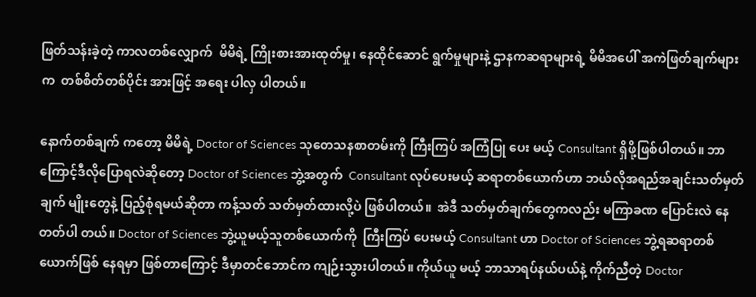ဖြတ်သန်းခဲ့တဲ့ ကာလတစ်လျှောက်  မိမိရဲ့ ကြိုးစားအားထုတ်မှု၊ နေထိုင်ဆောင် ရွက်မှုများနဲ့ ဌာနကဆရာများရဲ့ မိမိအပေါ် အကဲဖြတ်ချက်များက  တစ်စိတ်တစ်ပိုင်း အားဖြင့် အရေး ပါလှ ပါတယ်။

နောက်တစ်ချက် ကတော့ မိမိရဲ့ Doctor of Sciences သုတေသနစာတမ်းကို ကြီးကြပ် အကြံပြု ပေး မယ့် Consultant ရှိဖို့ဖြစ်ပါတယ်။ ဘာကြောင့်ဒီလိုပြောရလဲဆိုတော့ Doctor of Sciences ဘွဲ့အတွက်  Consultant လုပ်ပေးမယ့် ဆရာတစ်ယောက်ဟာ ဘယ်လိုအရည်အချင်းသတ်မှတ်ချက် မျိုးတွေနဲ့ ပြည့်စုံရမယ်ဆိုတာ ကန့်သတ် သတ်မှတ်ထားလို့ပဲ ဖြစ်ပါတယ်။  အဲဒီ သတ်မှတ်ချက်တွေကလည်း မကြာခဏ ပြောင်းလဲ နေတတ်ပါ တယ်။ Doctor of Sciences ဘွဲ့ယူမယ့်သူတစ်ယောက်ကို  ကြီးကြပ် ပေးမယ့် Consultant ဟာ Doctor of Sciences ဘွဲ့ရဆရာတစ်ယောက်ဖြစ် နေရမှာ ဖြစ်တာကြောင့် ဒီမှာတင်ဘောင်က ကျဉ်းသွားပါတယ်။ ကိုယ်ယူ မယ့် ဘာသာရပ်နယ်ပယ်နဲ့ ကိုက်ညီတဲ့ Doctor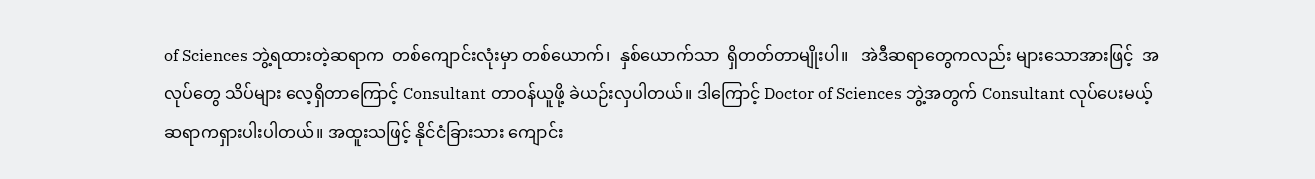of Sciences ဘွဲ့ရထားတဲ့ဆရာက  တစ်ကျောင်းလုံးမှာ တစ်ယောက်၊  နှစ်ယောက်သာ  ရှိတတ်တာမျိုးပါ။   အဲဒီဆရာတွေကလည်း များသောအားဖြင့်  အလုပ်တွေ သိပ်များ လေ့ရှိတာကြောင့် Consultant တာဝန်ယူဖို့ ခဲယဉ်းလှပါတယ်။ ဒါကြောင့် Doctor of Sciences ဘွဲ့အတွက် Consultant လုပ်ပေးမယ့် ဆရာကရှားပါးပါတယ်။ အထူးသဖြင့် နိုင်ငံခြားသား ကျောင်း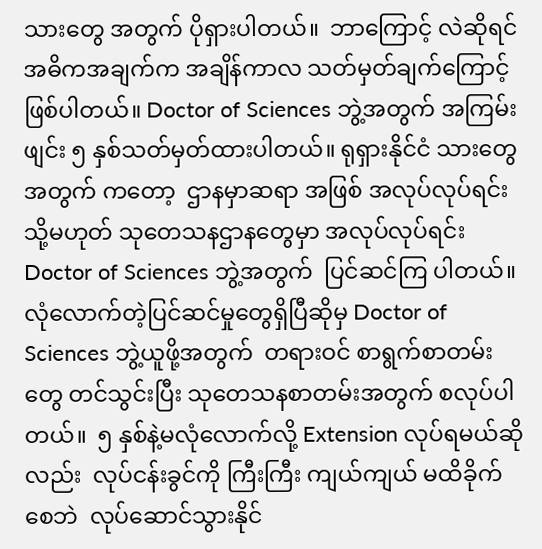သားတွေ အတွက် ပိုရှားပါတယ်။  ဘာကြောင့် လဲဆိုရင် အဓိကအချက်က အချိန်ကာလ သတ်မှတ်ချက်ကြောင့်ဖြစ်ပါတယ်။ Doctor of Sciences ဘွဲ့အတွက် အကြမ်းဖျင်း ၅ နှစ်သတ်မှတ်ထားပါတယ်။ ရုရှားနိုင်ငံ သားတွေ အတွက် ကတော့  ဌာနမှာဆရာ အဖြစ် အလုပ်လုပ်ရင်း သို့မဟုတ် သုတေသနဌာနတွေမှာ အလုပ်လုပ်ရင်း Doctor of Sciences ဘွဲ့အတွက်  ပြင်ဆင်ကြ ပါတယ်။ လုံလောက်တဲ့ပြင်ဆင်မှုတွေရှိပြီဆိုမှ Doctor of Sciences ဘွဲ့ယူဖို့အတွက်  တရားဝင် စာရွက်စာတမ်းတွေ တင်သွင်းပြီး သုတေသနစာတမ်းအတွက် စလုပ်ပါ တယ်။  ၅ နှစ်နဲ့မလုံလောက်လို့ Extension လုပ်ရမယ်ဆိုလည်း  လုပ်ငန်းခွင်ကို ကြီးကြီး ကျယ်ကျယ် မထိခိုက် စေဘဲ  လုပ်ဆောင်သွားနိုင်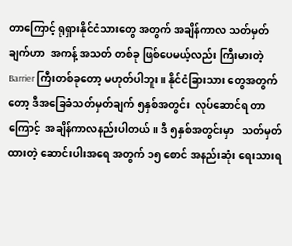တာကြောင့် ရုရှားနိုင်ငံသားတွေ အတွက် အချိန်ကာလ သတ်မှတ်ချက်ဟာ  အကန့် အသတ် တစ်ခု ဖြစ်ပေမယ့်လည်း ကြီးမားတဲ့ Barrier ကြီးတစ်ခုတော့ မဟုတ်ပါဘူး။ နိုင်ငံခြားသား တွေအတွက်တော့ ဒီအခြေခံသတ်မှတ်ချက် ၅နှစ်အတွင်း  လုပ်ဆောင်ရ တာကြောင့်  အချိန်ကာလနည်းပါတယ်။ ဒီ ၅နှစ်အတွင်းမှာ   သတ်မှတ်ထားတဲ့ ဆောင်းပါးအရေ အတွက် ၁၅ စောင် အနည်းဆုံး ရေးသားရ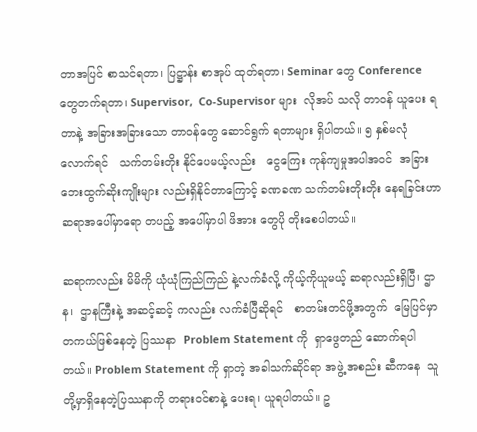တာအပြင် စာသင်ရတာ၊ ပြဋ္ဌာန်း စာအုပ် ထုတ်ရတာ၊ Seminar တွေ Conference တွေတက်ရတာ၊ Supervisor,  Co-Supervisor များ  လိုအပ် သလို တာဝန် ယူပေး ရတာနဲ့ အခြားအခြားသော တာဝန်တွေ ဆောင်ရွက် ရတာများ ရှိပါတယ်။ ၅ နှစ်မလုံ လောက်ရင်   သက်တမ်းတိုး နိုင်ပေမယ့်လည်း   ငွေကြေး ကုန်ကျမှုအပါအဝင်  အခြား  ဘေးထွက်ဆိုးကျိုးများ လည်းရှိနိုင်တာကြောင့် ခဏခဏ သက်တမ်းတိုးတိုး နေရခြင်းဟာ ဆရာအပေါ်မှာရော တပည့် အပေါ်မှာပါ ဖိအား တွေပို တိုးစေပါတယ်။

ဆရာကလည်း မိမိကို ယုံယုံကြည်ကြည် နဲ့လက်ခံလို့ ကိုယ့်ကိုယူမယ့် ဆရာလည်းရှိပြီ၊ ဌာန၊  ဌာနကြီးနဲ့ အဆင့်ဆင့် ကလည်း လက်ခံပြီဆိုရင်   စာတမ်းတင်ဖို့အတွက်  မြေပြင်မှာ   တကယ်ဖြစ်နေတဲ့ ပြဿနာ  Problem Statement ကို  ရှာဖွေတည် ဆောက်ရပါတယ်။ Problem Statement ကို ရှာတဲ့ အခါသက်ဆိုင်ရာ အဖွဲ့ အစည်း ဆီကနေ  သူတို့မှာရှိနေတဲ့ပြဿနာကို တရားဝင်စာနဲ့ ပေးရ၊ ယူရပါတယ်။ ဥ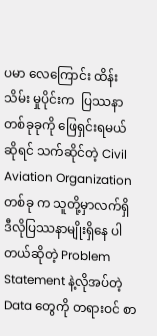ပမာ လေကြောင်း ထိန်းသိမ်း မှုပိုင်းက  ပြဿနာတစ်ခုခုကို ဖြေရှင်းရမယ်ဆိုရင် သက်ဆိုင်တဲ့ Civil Aviation Organization တစ်ခု က သူတို့မှာလက်ရှိ ဒီလိုပြဿနာမျိုးရှိနေ ပါတယ်ဆိုတဲ့ Problem Statement နဲ့လိုအပ်တဲ့ Data တွေကို တရားဝင် စာ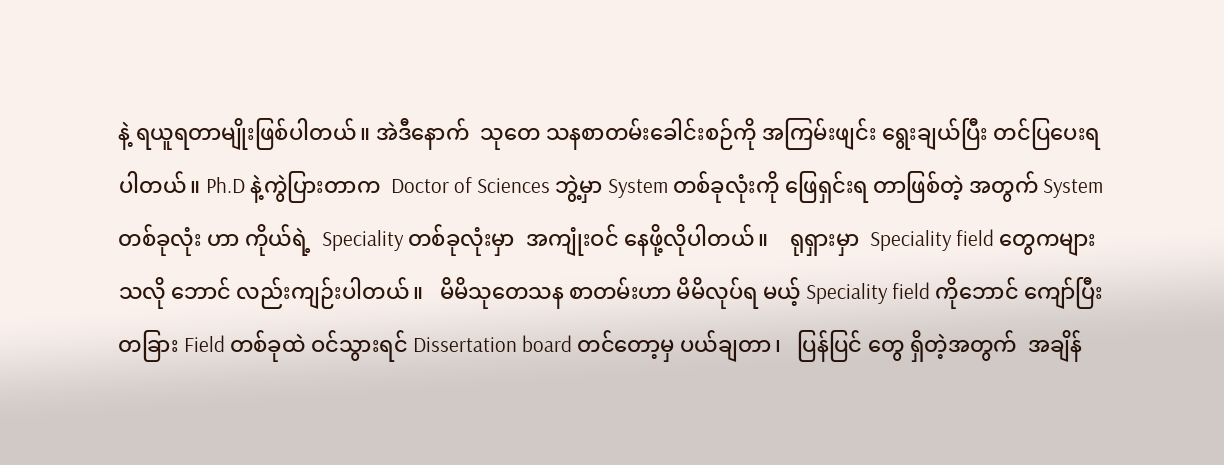နဲ့ ရယူရတာမျိုးဖြစ်ပါတယ်။ အဲဒီနောက်  သုတေ သနစာတမ်းခေါင်းစဉ်ကို အကြမ်းဖျင်း ရွေးချယ်ပြီး တင်ပြပေးရပါတယ်။ Ph.D နဲ့ကွဲပြားတာက  Doctor of Sciences ဘွဲ့မှာ System တစ်ခုလုံးကို ဖြေရှင်းရ တာဖြစ်တဲ့ အတွက် System တစ်ခုလုံး ဟာ ကိုယ်ရဲ့  Speciality တစ်ခုလုံးမှာ  အကျုံးဝင် နေဖို့လိုပါတယ်။    ရုရှားမှာ  Speciality field တွေကများသလို ဘောင် လည်းကျဉ်းပါတယ်။   မိမိသုတေသန စာတမ်းဟာ မိမိလုပ်ရ မယ့် Speciality field ကိုဘောင် ကျော်ပြီး တခြား Field တစ်ခုထဲ ဝင်သွားရင် Dissertation board တင်တော့မှ ပယ်ချတာ၊   ပြန်ပြင် တွေ ရှိတဲ့အတွက်  အချိန်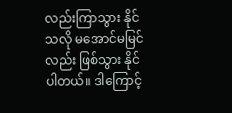လည်းကြာသွား နိုင်သလို မအောင်မမြင်လည်း ဖြစ်သွား နိုင် ပါတယ်။ ဒါကြောင့်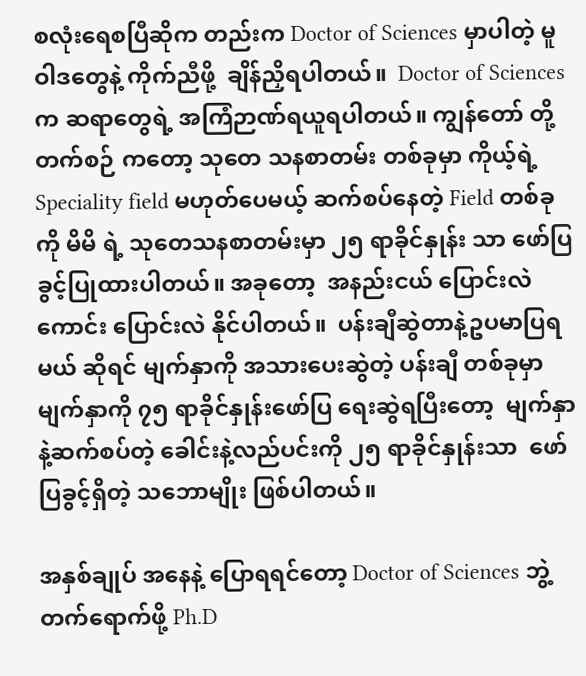စလုံးရေစပြီဆိုက တည်းက Doctor of Sciences မှာပါတဲ့ မူဝါဒတွေနဲ့ ကိုက်ညီဖို့  ချိန်ညှိရပါတယ်။  Doctor of Sciences က ဆရာတွေရဲ့ အကြံဉာဏ်ရယူရပါတယ်။ ကျွန်တော် တို့တက်စဉ် ကတော့ သုတေ သနစာတမ်း တစ်ခုမှာ ကိုယ့်ရဲ့ Speciality field မဟုတ်ပေမယ့် ဆက်စပ်နေတဲ့ Field တစ်ခုကို မိမိ ရဲ့ သုတေသနစာတမ်းမှာ ၂၅ ရာခိုင်နှုန်း သာ ဖော်ပြခွင့်ပြုထားပါတယ်။ အခုတော့  အနည်းငယ် ပြောင်းလဲကောင်း ပြောင်းလဲ နိုင်ပါတယ်။  ပန်းချီဆွဲတာနဲ့ဥပမာပြရမယ် ဆိုရင် မျက်နှာကို အသားပေးဆွဲတဲ့ ပန်းချီ တစ်ခုမှာ မျက်နှာကို ၇၅ ရာခိုင်နှုန်းဖော်ပြ ရေးဆွဲရပြီးတော့  မျက်နှာနဲ့ဆက်စပ်တဲ့ ခေါင်းနဲ့လည်ပင်းကို ၂၅ ရာခိုင်နှုန်းသာ  ဖော်ပြခွင့်ရှိတဲ့ သဘောမျိုး ဖြစ်ပါတယ်။

အနှစ်ချုပ် အနေနဲ့ ပြောရရင်တော့ Doctor of Sciences ဘွဲ့တက်ရောက်ဖို့ Ph.D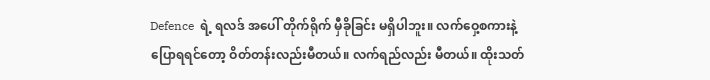Defence  ရဲ့ ရလဒ် အပေါ် တိုက်ရိုက် မှီခိုခြင်း မရှိပါဘူး။ လက်ဝှေ့စကားနဲ့ ပြောရရင်တော့ ဝိတ်တန်းလည်းမီတယ်။ လက်ရည်လည်း မီတယ်။ ထိုးသတ်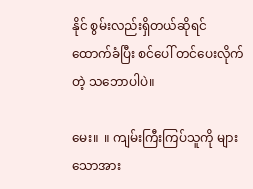နိုင် စွမ်းလည်းရှိတယ်ဆိုရင်   ထောက်ခံပြီး စင်ပေါ် တင်ပေးလိုက်တဲ့ သဘောပါပဲ။

မေး။  ။ ကျမ်းကြီးကြပ်သူကို များသောအား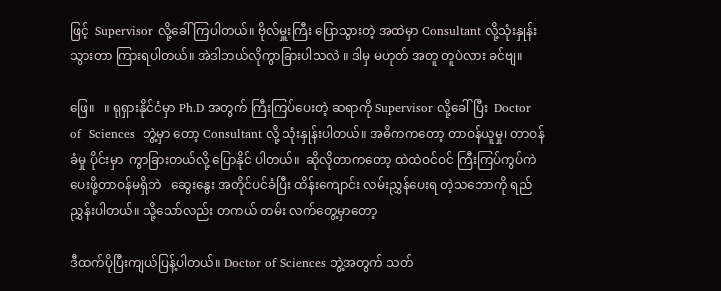ဖြင့်  Supervisor လို့ခေါ်ကြပါတယ်။ ဗိုလ်မှူးကြီး ပြောသွားတဲ့ အထဲမှာ Consultant လို့သုံးနှုန်းသွားတာ ကြားရပါတယ်။ အဲဒါဘယ်လိုကွာခြားပါသလဲ ။ ဒါမှ မဟုတ် အတူ တူပဲလား ခင်ဗျ။

ဖြေ။   ။ ရုရှားနိုင်ငံမှာ Ph.D အတွက် ကြီးကြပ်ပေးတဲ့ ဆရာကို Supervisor လို့ခေါ်ပြီး  Doctor  of  Sciences  ဘွဲ့မှာ တော့ Consultant လို့ သုံးနှုန်းပါတယ်။ အဓိကကတော့ တာဝန်ယူမှု၊ တာဝန်ခံမှု ပိုင်းမှာ  ကွာခြားတယ်လို့ ပြောနိုင် ပါတယ်။  ဆိုလိုတာကတော့ ထဲထဲဝင်ဝင် ကြီးကြပ်ကွပ်ကဲ ပေးဖို့တာဝန်မရှိဘဲ   ဆွေးနွေး အတိုင်ပင်ခံပြီး ထိန်းကျောင်း လမ်းညွှန်ပေးရ တဲ့သဘောကို ရည်ညွှန်းပါတယ်။ သို့သော်လည်း တကယ် တမ်း လက်တွေ့မှာတော့

ဒီထက်ပိုပြီးကျယ်ပြန့်ပါတယ်။ Doctor of Sciences ဘွဲ့အတွက် သတ်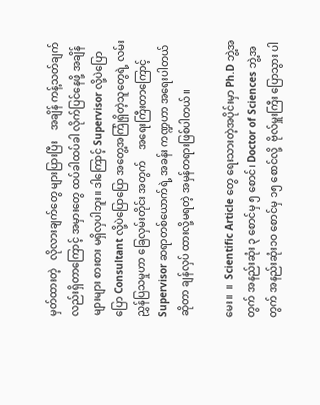မှတ်ထားတဲ့   လိုလားချက်တွေ များပြားပြီး    အချိန် ကန့်သတ်ချက်လည်းရှိတာကြောင့် အမှားတွေ ထပ်ခါထပ်ခါ လိုက်ပြင်နေဖို့ အချိန် များများ စားစား မရှိလှပါဘူး။ ဒါကြောင့် Supervisor လို့ပဲပြောပြော Consultant လို့ပဲပြောပြော အတွေ့အကြုံရှိတဲ့သူတွေရဲ့ လမ်းညွှန်ပြသမှုဟာ ခြေလှမ်းတိုင်း အတွက်    အရေးကြီးတာကြောင့်  Supervisor ဆရာတစ်ယောက်ရဲ့ အခန်း ကဏ္ဍဟာ အရေးပါတယ်ဆိုတာ ချန်လှပ် ထားလို့မရတဲ့ အမှန်တရားဖြစ်ပါတယ်။

မေး။  ။  Scientific Article တွေ ရေးသားတဲ့အပိုင်းမှာ Ph.D ဘွဲ့အတွက် အနည်းဆုံး ၃ စောင်မှ ၅ စောင်၊ Doctor of Sciences ဘွဲ့အတွက် အနည်းဆုံး၁ဝ စောင်မှ ၁၅ စောင်လို့  ဗိုလ်မှူးကြီး ပြောသွား ပါ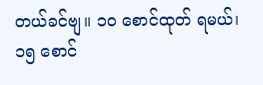တယ်ခင်ဗျ။ ၁ဝ စောင်ထုတ် ရမယ်၊ ၁၅ စောင်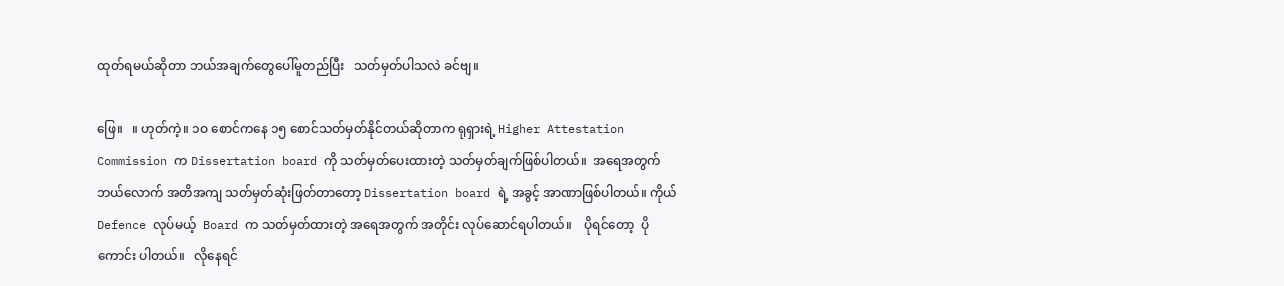ထုတ်ရမယ်ဆိုတာ ဘယ်အချက်တွေပေါ်မူတည်ပြီး   သတ်မှတ်ပါသလဲ ခင်ဗျ။

ဖြေ။   ။ ဟုတ်ကဲ့။ ၁ဝ စောင်ကနေ ၁၅ စောင်သတ်မှတ်နိုင်တယ်ဆိုတာက ရုရှားရဲ့ Higher Attestation Commission က Dissertation board ကို သတ်မှတ်ပေးထားတဲ့ သတ်မှတ်ချက်ဖြစ်ပါတယ်။  အရေအတွက် ဘယ်လောက် အတိအကျ သတ်မှတ်ဆုံးဖြတ်တာတော့ Dissertation board ရဲ့ အခွင့် အာဏာဖြစ်ပါတယ်။ ကိုယ်  Defence လုပ်မယ့်  Board က သတ်မှတ်ထားတဲ့ အရေအတွက် အတိုင်း လုပ်ဆောင်ရပါတယ်။    ပိုရင်တော့  ပိုကောင်း ပါတယ်။   လိုနေရင်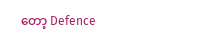တော့ Defence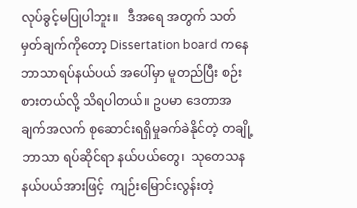လုပ်ခွင့်မပြုပါဘူး။   ဒီအရေ အတွက် သတ်မှတ်ချက်ကိုတော့ Dissertation board ကနေ ဘာသာရပ်နယ်ပယ် အပေါ်မှာ မူတည်ပြီး စဉ်းစားတယ်လို့ သိရပါတယ်။ ဥပမာ ဒေတာအချက်အလက် စုဆောင်းရရှိမှုခက်ခဲနိုင်တဲ့ တချို့ဘာသာ ရပ်ဆိုင်ရာ နယ်ပယ်တွေ၊  သုတေသန နယ်ပယ်အားဖြင့်  ကျဉ်းမြောင်းလွန်းတဲ့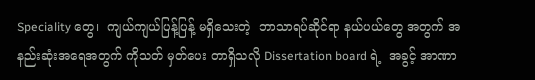Speciality တွေ၊  ကျယ်ကျယ်ပြန့်ပြန့် မရှိသေးတဲ့  ဘာသာရပ်ဆိုင်ရာ နယ်ပယ်တွေ အတွက် အနည်းဆုံးအရေအတွက် ကိုသတ် မှတ်ပေး တာရှိသလို Dissertation board ရဲ့  အခွင့် အာဏာ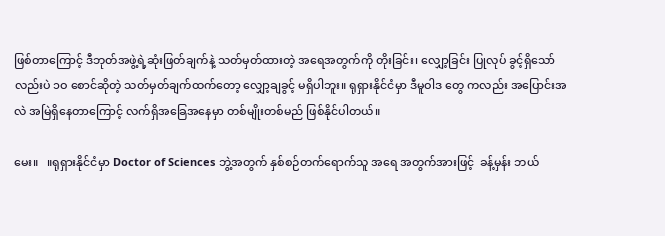ဖြစ်တာကြောင့် ဒီဘုတ်အဖွဲ့ရဲ့ဆုံးဖြတ်ချက်နဲ့ သတ်မှတ်ထားတဲ့ အရေအတွက်ကို တိုးခြင်း၊ လျှော့ခြင်း ပြုလုပ် ခွင့်ရှိသော် လည်းပဲ ၁ဝ စောင်ဆိုတဲ့ သတ်မှတ်ချက်ထက်တော့ လျှော့ချခွင့် မရှိပါဘူး။ ရုရှားနိုင်ငံမှာ ဒီမူဝါဒ တွေ ကလည်း အပြောင်းအလဲ အမြဲရှိနေတာကြောင့် လက်ရှိအခြေအနေမှာ တစ်မျိုးတစ်မည် ဖြစ်နိုင်ပါတယ်။

မေး။   ။ရုရှားနိုင်ငံမှာ Doctor of Sciences ဘွဲ့အတွက် နှစ်စဉ်တက်ရောက်သူ အရေ အတွက်အားဖြင့်  ခန့်မှန်း ဘယ်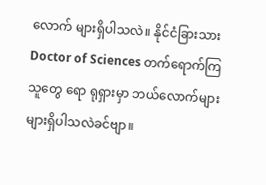လောက် များရှိပါသလဲ။ နိုင်ငံခြားသား  Doctor of Sciences တက်ရောက်ကြသူတွေ ရော ရုရှားမှာ ဘယ်လောက်များများရှိပါသလဲခင်ဗျာ။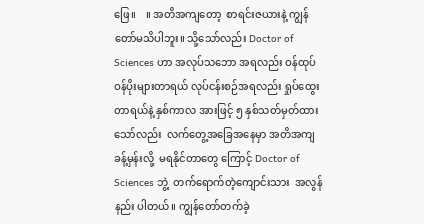ဖြေ။    ။ အတိအကျတော့  စာရင်းဇယားနဲ့ ကျွန်တော်မသိပါဘူး။ သို့သော်လည်း Doctor of Sciences ဟာ အလုပ်သဘော အရလည်း ဝန်ထုပ်ဝန်ပိုးများတာရယ် လုပ်ငန်းစဉ်အရလည်း ရှုပ်ထွေးတာရယ်နဲ့ နှစ်ကာလ အားဖြင့် ၅ နှစ်သတ်မှတ်ထား သော်လည်း  လက်တွေ့အခြေအနေမှာ အတိအကျခန့်မှန်းလို့  မရနိုင်တာတွေ ကြောင့် Doctor of Sciences ဘွဲ့  တက်ရောက်တဲ့ကျောင်းသား  အလွန်နည်း ပါတယ်။ ကျွန်တော်တက်ခဲ့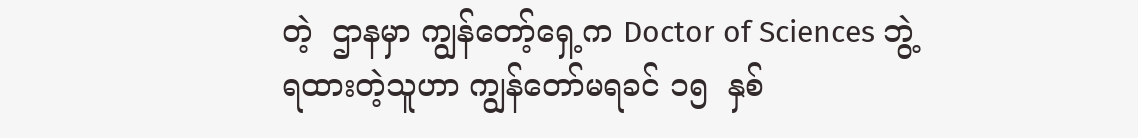တဲ့  ဌာနမှာ ကျွန်တော့်ရှေ့က Doctor of Sciences ဘွဲ့ရထားတဲ့သူဟာ ကျွန်တော်မရခင် ၁၅  နှစ်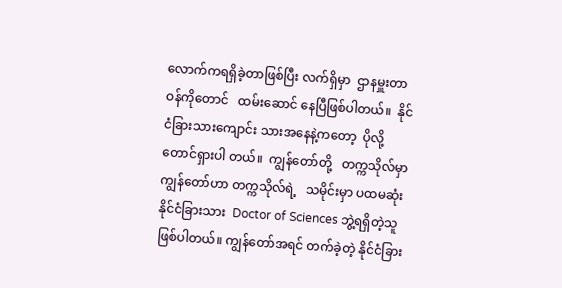လောက်ကရရှိခဲ့တာဖြစ်ပြီး လက်ရှိမှာ  ဌာနမှူးတာဝန်ကိုတောင်   ထမ်းဆောင် နေပြီဖြစ်ပါတယ်။  နိုင်ငံခြားသားကျောင်း သားအနေနဲ့ကတော့  ပိုလို့တောင်ရှားပါ တယ်။  ကျွန်တော်တို့   တက္ကသိုလ်မှာ ကျွန်တော်ဟာ တက္ကသိုလ်ရဲ့   သမိုင်းမှာ ပထမဆုံးနိုင်ငံခြားသား  Doctor of Sciences ဘွဲ့ရရှိတဲ့သူ   ဖြစ်ပါတယ်။ ကျွန်တော်အရင် တက်ခဲ့တဲ့ နိုင်ငံခြား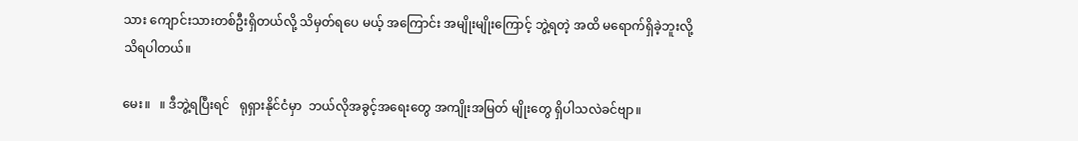သား ကျောင်းသားတစ်ဦးရှိတယ်လို့ သိမှတ်ရပေ မယ့် အကြောင်း အမျိုးမျိုးကြောင့် ဘွဲ့ရတဲ့ အထိ မရောက်ရှိခဲ့ဘူးလို့ သိရပါတယ်။

မေး။   ။ ဒီဘွဲ့ရပြီးရင်   ရုရှားနိုင်ငံမှာ  ဘယ်လိုအခွင့်အရေးတွေ အကျိုးအမြတ် မျိုးတွေ ရှိပါသလဲခင်ဗျာ။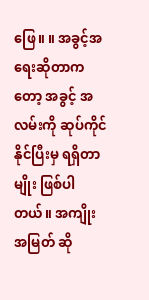ဖြေ။ ။ အခွင့်အရေးဆိုတာကတော့ အခွင့် အလမ်းကို ဆုပ်ကိုင်နိုင်ပြီးမှ ရရှိတာမျိုး ဖြစ်ပါတယ်။ အကျိုးအမြတ် ဆို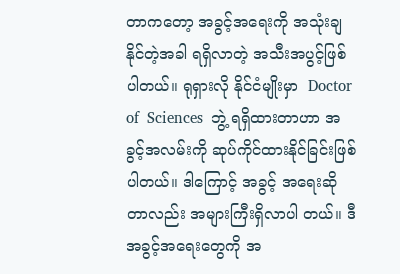တာကတော့ အခွင့်အရေးကို အသုံးချနိုင်တဲ့အခါ ရရှိလာတဲ့ အသီးအပွင့်ဖြစ်ပါတယ်။ ရုရှားလို နိုင်ငံမျိုးမှာ  Doctor  of  Sciences  ဘွဲ့ ရရှိထားတာဟာ အခွင့်အလမ်းကို ဆုပ်ကိုင်ထားနိုင်ခြင်းဖြစ်ပါတယ်။ ဒါကြောင့် အခွင့် အရေးဆိုတာလည်း အများကြီးရှိလာပါ တယ်။ ဒီအခွင့်အရေးတွေကို အ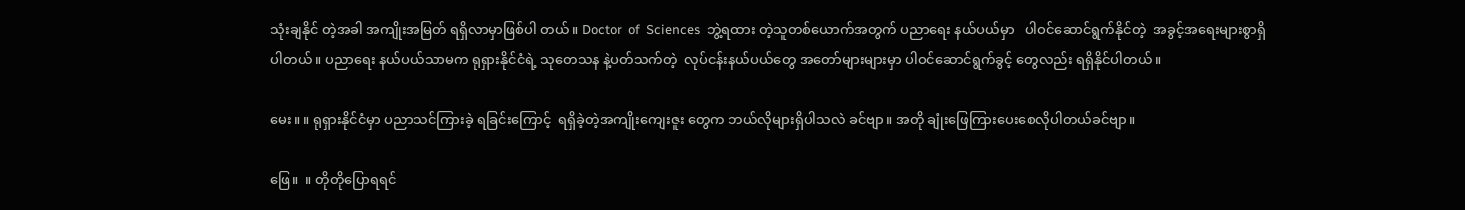သုံးချနိုင် တဲ့အခါ အကျိုးအမြတ် ရရှိလာမှာဖြစ်ပါ တယ်။ Doctor  of  Sciences  ဘွဲ့ရထား တဲ့သူတစ်ယောက်အတွက် ပညာရေး နယ်ပယ်မှာ   ပါဝင်ဆောင်ရွက်နိုင်တဲ့  အခွင့်အရေးများစွာရှိပါတယ်။ ပညာရေး နယ်ပယ်သာမက ရုရှားနိုင်ငံရဲ့ သုတေသန နဲ့ပတ်သက်တဲ့  လုပ်ငန်းနယ်ပယ်တွေ အတော်များများမှာ ပါဝင်ဆောင်ရွက်ခွင့် တွေလည်း ရရှိနိုင်ပါတယ်။

မေး။ ။ ရုရှားနိုင်ငံမှာ ပညာသင်ကြားခဲ့ ရခြင်းကြောင့်  ရရှိခဲ့တဲ့အကျိုးကျေးဇူး တွေက ဘယ်လိုများရှိပါသလဲ ခင်ဗျာ။ အတို ချုံးဖြေကြားပေးစေလိုပါတယ်ခင်ဗျာ။

ဖြေ။  ။ တိုတိုပြောရရင်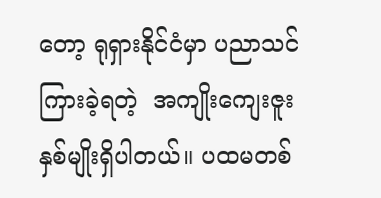တော့ ရုရှားနိုင်ငံမှာ ပညာသင်ကြားခဲ့ရတဲ့  အကျိုးကျေးဇူး နှစ်မျိုးရှိပါတယ်။ ပထမတစ်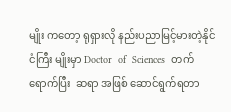မျိုး ကတော့ ရုရှားလို နည်းပညာမြင့်မားတဲ့နိုင်ငံကြီး မျိုးမှာ Doctor  of  Sciences  တက်ရောက်ပြီး  ဆရာ အဖြစ် ဆောင်ရွက်ရတာ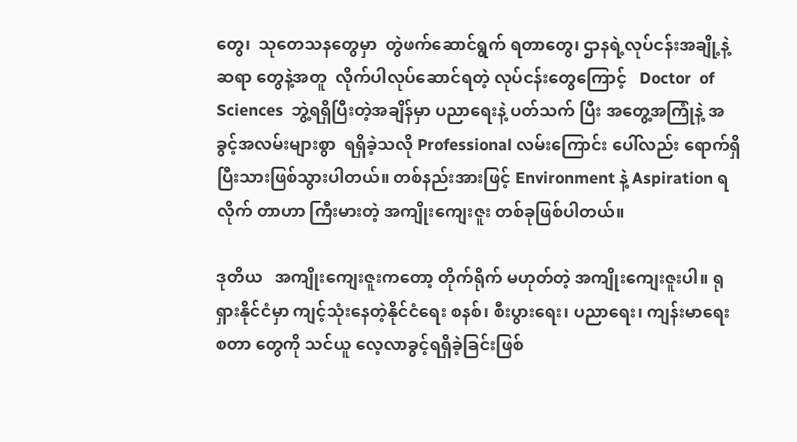တွေ၊  သုတေသနတွေမှာ  တွဲဖက်ဆောင်ရွက် ရတာတွေ၊ ဌာနရဲ့လုပ်ငန်းအချို့နဲ့ဆရာ တွေနဲ့အတူ  လိုက်ပါလုပ်ဆောင်ရတဲ့ လုပ်ငန်းတွေကြောင့်   Doctor  of  Sciences  ဘွဲ့ရရှိပြီးတဲ့အချိန်မှာ ပညာရေးနဲ့ ပတ်သက် ပြီး အတွေ့အကြုံနဲ့ အခွင့်အလမ်းများစွာ  ရရှိခဲ့သလို Professional လမ်းကြောင်း ပေါ်လည်း ရောက်ရှိပြီးသားဖြစ်သွားပါတယ်။ တစ်နည်းအားဖြင့် Environment နဲ့ Aspiration ရလိုက် တာဟာ ကြီးမားတဲ့ အကျိုးကျေးဇူး တစ်ခုဖြစ်ပါတယ်။

ဒုတိယ   အကျိုးကျေးဇူးကတော့ တိုက်ရိုက် မဟုတ်တဲ့ အကျိုးကျေးဇူးပါ။ ရုရှားနိုင်ငံမှာ ကျင့်သုံးနေတဲ့နိုင်ငံရေး စနစ်၊ စီးပွားရေး၊ ပညာရေး၊ ကျန်းမာရေး စတာ တွေကို သင်ယူ လေ့လာခွင့်ရရှိခဲ့ခြင်းဖြစ်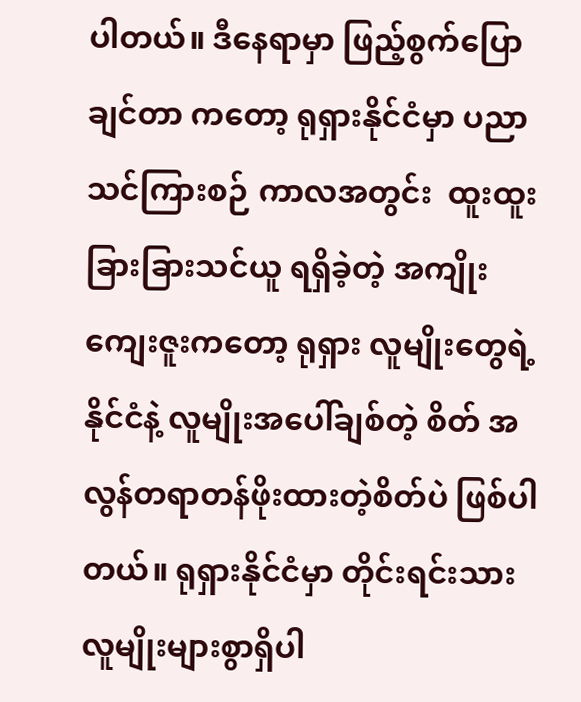ပါတယ်။ ဒီနေရာမှာ ဖြည့်စွက်ပြောချင်တာ ကတော့ ရုရှားနိုင်ငံမှာ ပညာသင်ကြားစဉ် ကာလအတွင်း  ထူးထူးခြားခြားသင်ယူ ရရှိခဲ့တဲ့ အကျိုးကျေးဇူးကတော့ ရုရှား လူမျိုးတွေရဲ့ နိုင်ငံနဲ့ လူမျိုးအပေါ်ချစ်တဲ့ စိတ် အလွန်တရာတန်ဖိုးထားတဲ့စိတ်ပဲ ဖြစ်ပါတယ်။ ရုရှားနိုင်ငံမှာ တိုင်းရင်းသား လူမျိုးများစွာရှိပါ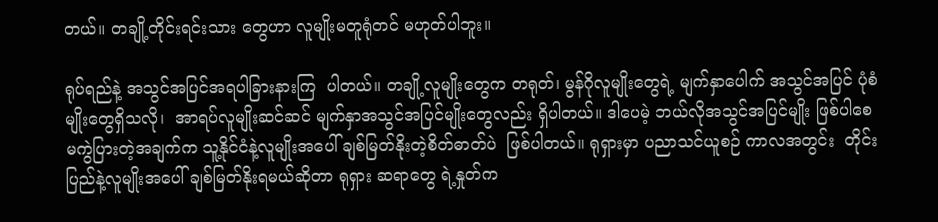တယ်။ တချို့တိုင်းရင်းသား တွေဟာ လူမျိုးမတူရုံတင် မဟုတ်ပါဘူး။

ရုပ်ရည်နဲ့ အသွင်အပြင်အရပါခြားနားကြ  ပါတယ်။ တချို့လူမျိုးတွေက တရုတ်၊ မွန်ဂိုလူမျိုးတွေရဲ့ မျက်နှာပေါက် အသွင်အပြင် ပုံစံမျိုးတွေရှိသလို၊  အာရပ်လူမျိုးဆင်ဆင် မျက်နှာအသွင်အပြင်မျိုးတွေလည်း ရှိပါတယ်။ ဒါပေမဲ့ ဘယ်လိုအသွင်အပြင်မျိုး ဖြစ်ပါစေ မကွဲပြားတဲ့အချက်က သူ့နိုင်ငံနဲ့လူမျိုးအပေါ် ချစ်မြတ်နိုးတဲ့စိတ်ဓာတ်ပဲ  ဖြစ်ပါတယ်။ ရုရှားမှာ ပညာသင်ယူစဉ် ကာလအတွင်း  တိုင်းပြည်နဲ့လူမျိုးအပေါ် ချစ်မြတ်နိုးရမယ်ဆိုတာ ရုရှား ဆရာတွေ ရဲ့နှုတ်က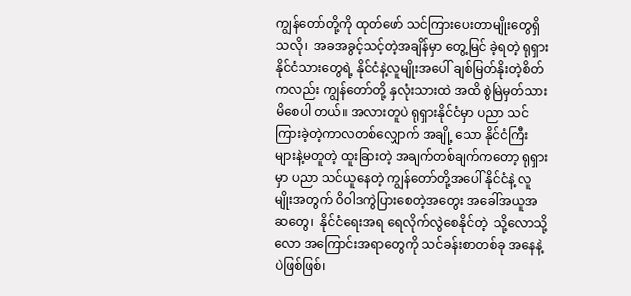ကျွန်တော်တို့ကို ထုတ်ဖော် သင်ကြားပေးတာမျိုးတွေရှိသလို၊  အခအခွင့်သင့်တဲ့အချိန်မှာ တွေ့မြင် ခဲ့ရတဲ့ ရုရှားနိုင်ငံသားတွေရဲ့ နိုင်ငံနဲ့လူမျိုးအပေါ် ချစ်မြတ်နိုးတဲ့စိတ်ကလည်း ကျွန်တော်တို့ နှလုံးသားထဲ အထိ စွဲမြဲမှတ်သားမိစေပါ တယ်။ အလားတူပဲ ရုရှားနိုင်ငံမှာ ပညာ သင်ကြားခဲ့တဲ့ကာလတစ်လျှောက် အချို့ သော နိုင်ငံကြီးများနဲ့မတူတဲ့ ထူးခြားတဲ့ အချက်တစ်ချက်ကတော့ ရုရှားမှာ ပညာ သင်ယူနေတဲ့ ကျွန်တော်တို့အပေါ် နိုင်ငံနဲ့ လူမျိုးအတွက် ဝိဝါဒကွဲပြားစေတဲ့အတွေး အခေါ်အယူအဆတွေ၊  နိုင်ငံရေးအရ ရေလိုက်လွဲစေနိုင်တဲ့  သို့လောသို့လော အကြောင်းအရာတွေကို သင်ခန်းစာတစ်ခု အနေနဲ့ပဲဖြစ်ဖြစ်၊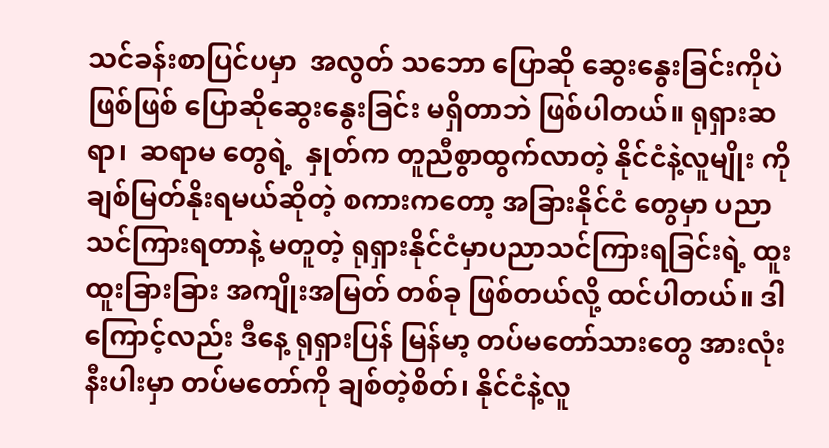သင်ခန်းစာပြင်ပမှာ  အလွတ် သဘော ပြောဆို ဆွေးနွေးခြင်းကိုပဲ ဖြစ်ဖြစ် ပြောဆိုဆွေးနွေးခြင်း မရှိတာဘဲ ဖြစ်ပါတယ်။ ရုရှားဆရာ၊  ဆရာမ တွေရဲ့  နှုတ်က တူညီစွာထွက်လာတဲ့ နိုင်ငံနဲ့လူမျိုး ကိုချစ်မြတ်နိုးရမယ်ဆိုတဲ့ စကားကတော့ အခြားနိုင်ငံ တွေမှာ ပညာသင်ကြားရတာနဲ့ မတူတဲ့ ရုရှားနိုင်ငံမှာပညာသင်ကြားရခြင်းရဲ့ ထူးထူးခြားခြား အကျိုးအမြတ် တစ်ခု ဖြစ်တယ်လို့ ထင်ပါတယ်။ ဒါကြောင့်လည်း ဒီနေ့ ရုရှားပြန် မြန်မာ့ တပ်မတော်သားတွေ အားလုံးနီးပါးမှာ တပ်မတော်ကို ချစ်တဲ့စိတ်၊ နိုင်ငံနဲ့လူ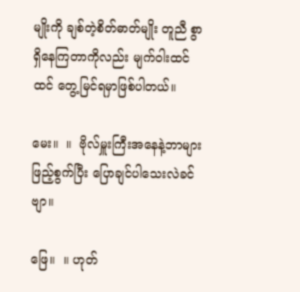မျိုးကို ချစ်တဲ့စိတ်ဓာတ်မျိုး တူညီ စွာရှိနေကြတာကိုလည်း မျက်ဝါးထင်ထင် တွေ့မြင်ရမှာဖြစ်ပါတယ်။

မေး။  ။  ဗိုလ်မှူးကြီးအနေနဲ့ဘာများ ဖြည့်စွက်ပြီး ပြောချင်ပါသေးလဲခင်ဗျာ။

ဖြေ။  ။ ဟုတ်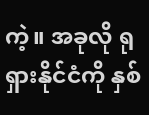ကဲ့။ အခုလို ရုရှားနိုင်ငံကို နှစ်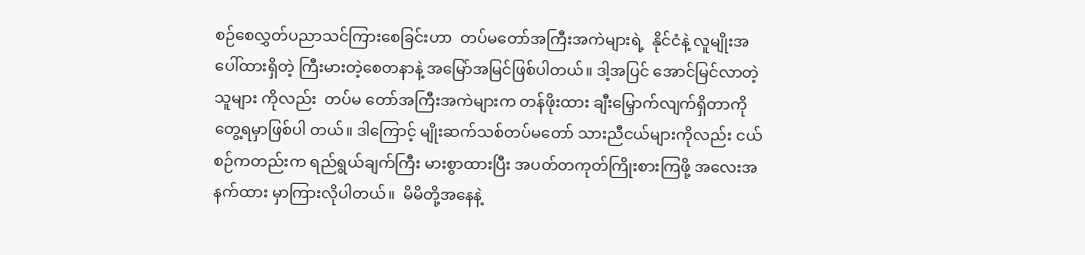စဉ်စေလွှတ်ပညာသင်ကြားစေခြင်းဟာ  တပ်မတော်အကြီးအကဲများရဲ့  နိုင်ငံနဲ့ လူမျိုးအပေါ်ထားရှိတဲ့ ကြီးမားတဲ့စေတနာနဲ့ အမြော်အမြင်ဖြစ်ပါတယ်။ ဒါ့အပြင် အောင်မြင်လာတဲ့ သူများ ကိုလည်း  တပ်မ တော်အကြီးအကဲများက တန်ဖိုးထား ချီးမြှောက်လျက်ရှိတာကို တွေ့ရမှာဖြစ်ပါ တယ်။ ဒါကြောင့် မျိုးဆက်သစ်တပ်မတော် သားညီငယ်များကိုလည်း ငယ်စဉ်ကတည်းက ရည်ရွယ်ချက်ကြီး မားစွာထားပြီး အပတ်တကုတ်ကြိုးစားကြဖို့ အလေးအနက်ထား မှာကြားလိုပါတယ်။  မိမိတို့အနေနဲ့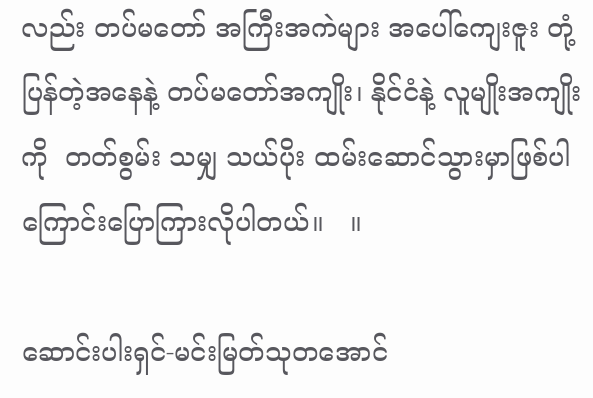လည်း တပ်မတော် အကြီးအကဲများ အပေါ်ကျေးဇူး တုံ့ပြန်တဲ့အနေနဲ့ တပ်မတော်အကျိုး၊ နိုင်ငံနဲ့ လူမျိုးအကျိုးကို  တတ်စွမ်း သမျှ သယ်ပိုး ထမ်းဆောင်သွားမှာဖြစ်ပါကြောင်းပြောကြားလိုပါတယ်။   ။

ဆောင်းပါးရှင်-မင်းမြတ်သုတအောင်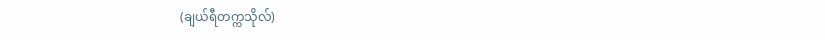(ချယ်ရီတက္ကသိုလ်)